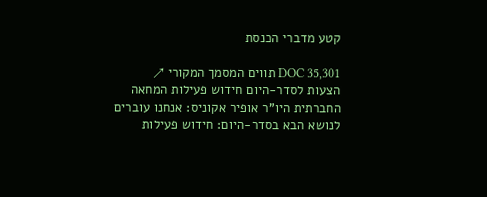קטע מדברי הכנסת

DOC 35,301 תווים המסמך המקורי ↗
הצעות לסדר-היום חידוש פעילות המחאה החברתית היו"ר אופיר אקוניס: אנחנו עוברים לנושא הבא בסדר-היום: חידוש פעילות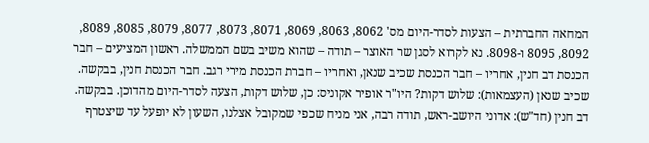המחאה החברתית – הצעות לסדר-היום מס' 8062, 8063, 8069, 8071, 8073, 8077, 8079, 8085, 8089, 8092, 8095 ו-8098. נא לקרוא לסגן שר האוצר – תודה – שהוא משיב בשם הממשלה. ראשון המציעים – חבר הכנסת דב חנין, אחריו – חבר הכנסת שכיב שנאן, ואחריו – חברת הכנסת מירי רגב. חבר הכנסת חנין, בבקשה. שכיב שנאן (העצמאות): שלוש דקות? היו"ר אופיר אקוניס: כן, שלוש דקות, הצעה לסדר-היום מהדוכן. בבקשה. דב חנין (חד"ש): אדוני היושב-ראש, תודה רבה, אני מניח שכפי שמקובל אצלנו, השעון לא יופעל עד שיצטרף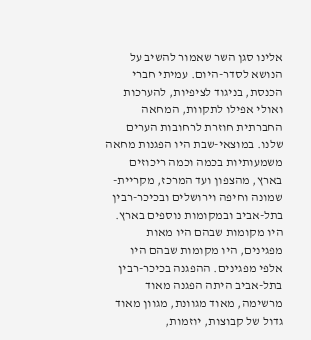אלינו סגן השר שאמור להשיב על הנושא לסדר-היום. עמיתי חברי הכנסת, בניגוד לציפיות, להערכות ואולי אפילו לתקוות, המחאה החברתית חוזרת לרחובות הערים שלנו. במוצאי-שבת היו הפגנות מחאה משמעותיות בכמה וכמה ריכוזים בארץ, מהצפון ועד המרכז, מקריית-שמונה וחיפה וירושלים ובכיכר-רבין בתל-אביב ובמקומות נוספים בארץ. היו מקומות שבהם היו מאות מפגינים, היו מקומות שבהם היו אלפי מפגינים. ההפגנה בכיכר-רבין בתל-אביב היתה הפגנה מאוד מרשימה, מאוד מגוונת, מגוון מאוד גדול של קבוצות, יוזמות,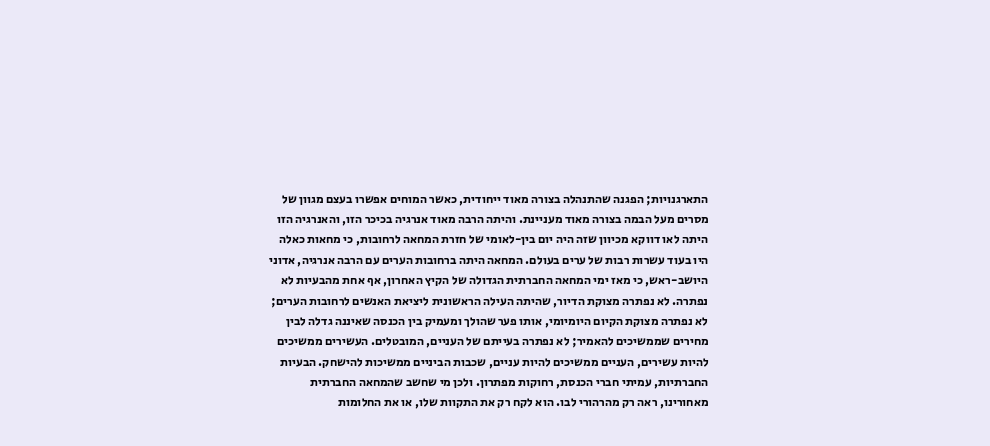התארגנויות; הפגנה שהתנהלה בצורה מאוד ייחודית, כאשר המוחים אפשרו בעצם מגוון של מסרים מעל הבמה בצורה מאוד מעניינת. והיתה הרבה מאוד אנרגיה בכיכר הזו, והאנרגיה הזו היתה לאו דווקא מכיוון שזה היה יום בין-לאומי של חזרת המחאה לרחובות, כי מחאות כאלה היו בעוד עשרות רבות של ערים בעולם. המחאה היתה ברחובות הערים עם הרבה אנרגיה, אדוני היושב-ראש, כי מאז ימי המחאה החברתית הגדולה של הקיץ האחרון, אף אחת מהבעיות לא נפתרה. לא נפתרה מצוקת הדיור, שהיתה העילה הראשונית ליציאת האנשים לרחובות הערים; לא נפתרה מצוקת הקיום היומיומי, אותו פער שהולך ומעמיק בין הכנסה שאיננה גדלה לבין מחירים שממשיכים להאמיר; לא נפתרה בעייתם של העניים, המובטלים. העשירים ממשיכים להיות עשירים, העניים ממשיכים להיות עניים, שכבות הביניים ממשיכות להישחק. הבעיות החברתיות, עמיתי חברי הכנסת, רחוקות מפתרון. ולכן מי שחשב שהמחאה החברתית מאחורינו, ראה רק מהרהורי לבו. הוא לקח רק את התקוות שלו, או את החלומות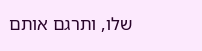שלו, ותרגם אותם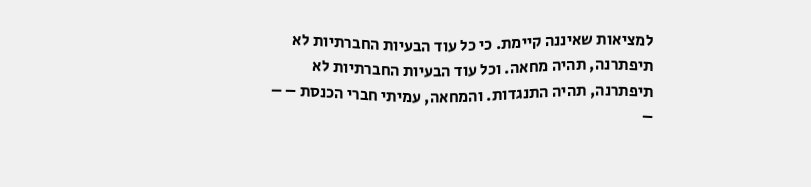למציאות שאיננה קיימת. כי כל עוד הבעיות החברתיות לא תיפתרנה, תהיה מחאה. וכל עוד הבעיות החברתיות לא תיפתרנה, תהיה התנגדות. והמחאה, עמיתי חברי הכנסת – – –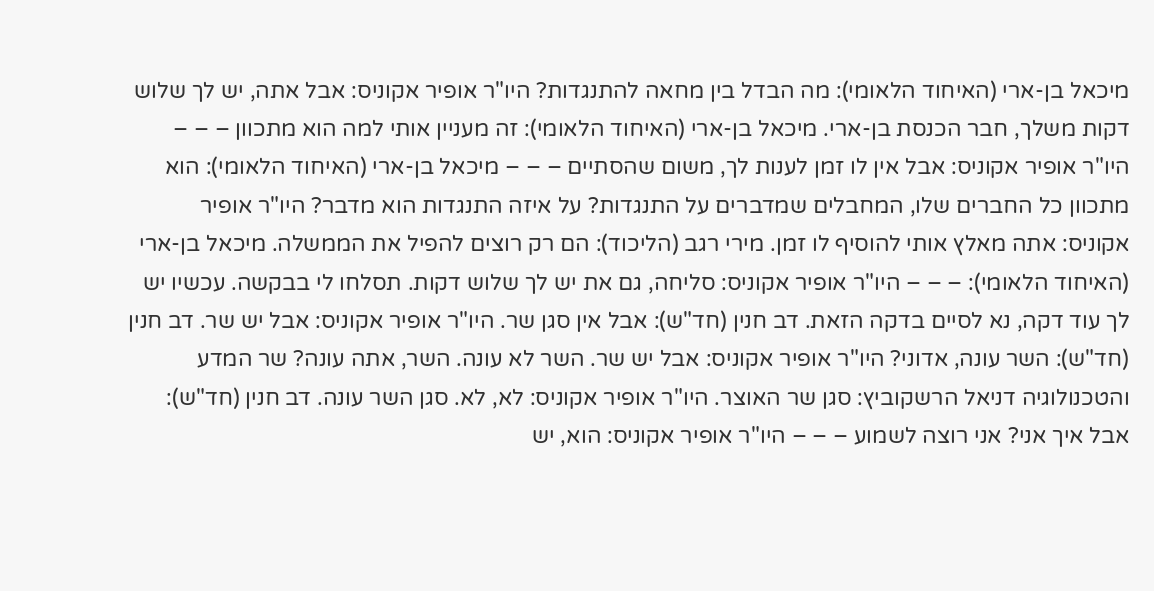מיכאל בן-ארי (האיחוד הלאומי): מה הבדל בין מחאה להתנגדות? היו"ר אופיר אקוניס: אבל אתה, יש לך שלוש דקות משלך, חבר הכנסת בן-ארי. מיכאל בן-ארי (האיחוד הלאומי): זה מעניין אותי למה הוא מתכוון – – – היו"ר אופיר אקוניס: אבל אין לו זמן לענות לך, משום שהסתיים – – – מיכאל בן-ארי (האיחוד הלאומי): הוא מתכוון כל החברים שלו, המחבלים שמדברים על התנגדות? על איזה התנגדות הוא מדבר? היו"ר אופיר אקוניס: אתה מאלץ אותי להוסיף לו זמן. מירי רגב (הליכוד): הם רק רוצים להפיל את הממשלה. מיכאל בן-ארי (האיחוד הלאומי): – – – היו"ר אופיר אקוניס: סליחה, גם את יש לך שלוש דקות. תסלחו לי בבקשה. עכשיו יש לך עוד דקה, נא לסיים בדקה הזאת. דב חנין (חד"ש): אבל אין סגן שר. היו"ר אופיר אקוניס: אבל יש שר. דב חנין (חד"ש): השר עונה, אדוני? היו"ר אופיר אקוניס: אבל יש שר. השר לא עונה. השר, אתה עונה? שר המדע והטכנולוגיה דניאל הרשקוביץ: סגן שר האוצר. היו"ר אופיר אקוניס: לא, לא. סגן השר עונה. דב חנין (חד"ש): אבל איך אני? אני רוצה לשמוע – – – היו"ר אופיר אקוניס: הוא, יש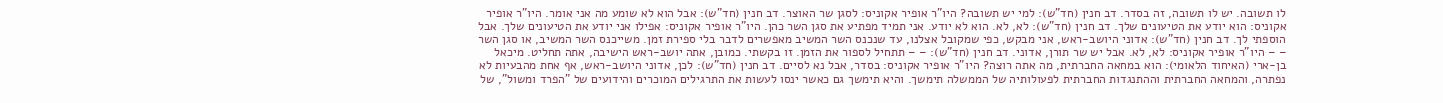לו תשובה. יש לו תשובה, זה בסדר. דב חנין (חד"ש): למי יש תשובה? היו"ר אופיר אקוניס: לסגן שר האוצר. דב חנין (חד"ש): אבל הוא לא שומע מה אני אומר. היו"ר אופיר אקוניס: הוא יודע את הטיעונים שלך. דב חנין (חד"ש): לא, לא. הוא לא יודע. אני תמיד מפתיע את סגן השר כהן. היו"ר אופיר אקוניס: אפילו אני יודע את הטיעונים שלך. אבל הוספתי לך. דב חנין (חד"ש): אדוני היושב-ראש, אני מבקש, כפי שמקובל אצלנו, עד שנכנס השר המשיב מאפשרים לדבר בלי ספירת זמן. משייכנס השר המשיב, או סגן השר – – היו"ר אופיר אקוניס: לא, לא. אבל יש שר תורן, אדוני. דב חנין (חד"ש): – – תתחיל לספור את הזמן. זו בקשתי. כמובן, אתה יושב-ראש הישיבה, אתה תחליט. מיכאל בן-ארי (האיחוד הלאומי): הוא במחאה החברתית, מה אתה רוצה? היו"ר אופיר אקוניס: בסדר, אבל נא לסיים. דב חנין (חד"ש): לכן, אדוני היושב-ראש, אף אחת מהבעיות לא נפתרה, והמחאה החברתית וההתנגדות החברתית לפעולותיה של הממשלה תימשך. והיא תימשך גם כאשר ינסו לעשות את התרגילים המוכרים והידועים של "הפרד ומשול", של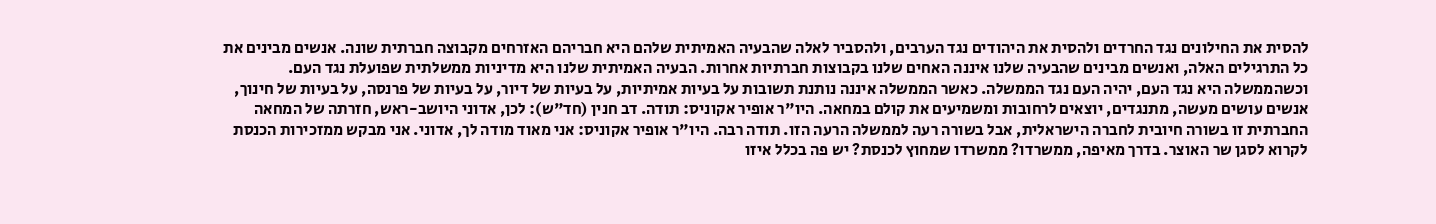להסית את החילונים נגד החרדים ולהסית את היהודים נגד הערבים, ולהסביר לאלה שהבעיה האמיתית שלהם היא חבריהם האזרחים מקבוצה חברתית שונה. אנשים מבינים את כל התרגילים האלה, ואנשים מבינים שהבעיה שלנו איננה האחים שלנו בקבוצות חברתיות אחרות. הבעיה האמיתית שלנו היא מדיניות ממשלתית שפועלת נגד העם. וכשהממשלה היא נגד העם, יהיה העם נגד הממשלה. כאשר הממשלה איננה נותנת תשובות על בעיות אמיתיות, על בעיות של דיור, על בעיות של פרנסה, על בעיות של חינוך, אנשים עושים מעשה, מתנגדים, יוצאים לרחובות ומשמיעים את קולם במחאה. היו"ר אופיר אקוניס: תודה. דב חנין (חד"ש): לכן, אדוני היושב-ראש, חזרתה של המחאה החברתית זו בשורה חיובית לחברה הישראלית, אבל בשורה רעה לממשלה הרעה הזו. תודה רבה. היו"ר אופיר אקוניס: אני מאוד מודה לך, אדוני. אני מבקש ממזכירות הכנסת לקרוא לסגן שר האוצר. בדרך מאיפה, ממשרדו? ממשרדו שמחוץ לכנסת? יש פה בכלל איזו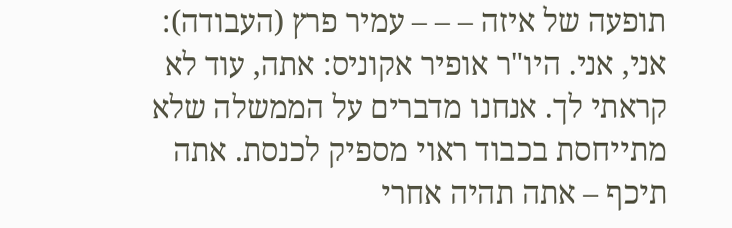תופעה של איזה – – – עמיר פרץ (העבודה): אני, אני. היו"ר אופיר אקוניס: אתה, עוד לא קראתי לך. אנחנו מדברים על הממשלה שלא מתייחסת בכבוד ראוי מספיק לכנסת. אתה תיכף – אתה תהיה אחרי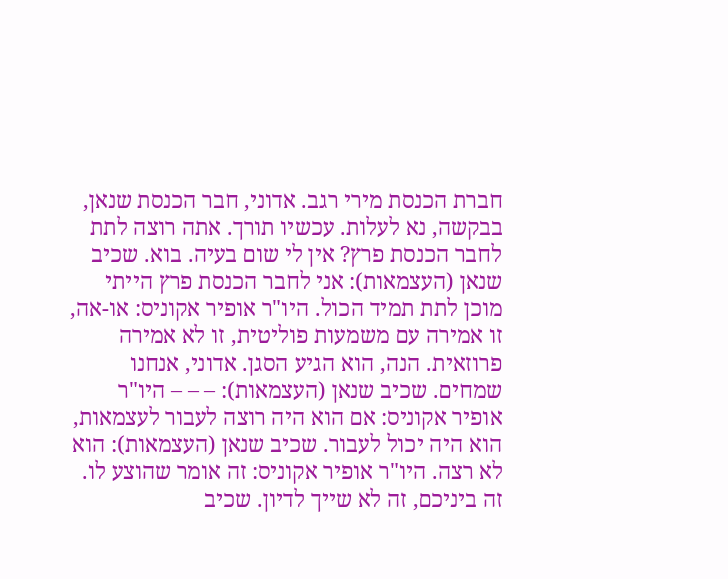חברת הכנסת מירי רגב. אדוני, חבר הכנסת שנאן, בבקשה, נא לעלות. עכשיו תורך. אתה רוצה לתת לחבר הכנסת פרץ? אין לי שום בעיה. בוא. שכיב שנאן (העצמאות): אני לחבר הכנסת פרץ הייתי מוכן לתת תמיד הכול. היו"ר אופיר אקוניס: או-אה, זו אמירה עם משמעות פוליטית, זו לא אמירה פרוזאית. הנה, הוא הגיע הסגן. אדוני, אנחנו שמחים. שכיב שנאן (העצמאות): – – – היו"ר אופיר אקוניס: אם הוא היה רוצה לעבור לעצמאות, הוא היה יכול לעבור. שכיב שנאן (העצמאות): הוא לא רצה. היו"ר אופיר אקוניס: זה אומר שהוצע לו. זה ביניכם, זה לא שייך לדיון. שכיב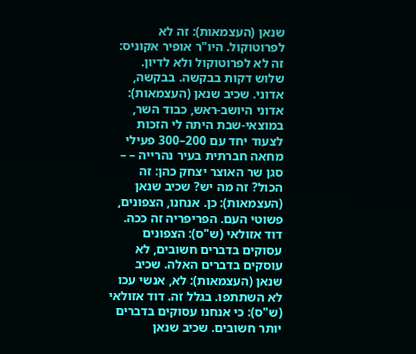שנאן (העצמאות): זה לא לפרוטוקול. היו"ר אופיר אקוניס: זה לא לפרוטוקול ולא לדיון. שלוש דקות בבקשה. בבקשה, אדוני. שכיב שנאן (העצמאות): אדוני היושב-ראש, כבוד השר, במוצאי-שבת היתה לי הזכות לצעוד יחד עם 200–300 פעילי מחאה חברתית בעיר נהרייה – – סגן שר האוצר יצחק כהן: זה הכול? זה מה יש? שכיב שנאן (העצמאות): כן. אנחנו, הצפונים, פשוטי העם. הפריפריה זה ככה. דוד אזולאי (ש"ס): הצפונים עסוקים בדברים חשובים, לא עוסקים בדברים האלה. שכיב שנאן (העצמאות): לא, אנשי עכו לא השתתפו. בגלל זה. דוד אזולאי (ש"ס): כי אנחנו עסוקים בדברים יותר חשובים. שכיב שנאן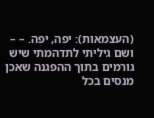(העצמאות): יפה, יפה. – – ושם גיליתי לתדהמתי שיש גורמים בתוך ההפגנה שאכן מנסים בכל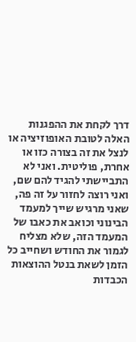דרך לקחת את ההפגנות האלה לטובת האופוזיציה או לנצל את זה בצורה כזו או אחרת, פוליטית. ואני לא התביישתי להגיד להם שם, ואני רוצה לחזור על זה פה, שאני מרגיש שייך למעמד הבינוני וכואב את כאבו של המעמד הזה, שלא מצליח לגמור את החודש ושחייב כל הזמן לשאת בנטל ההוצאות הכבדות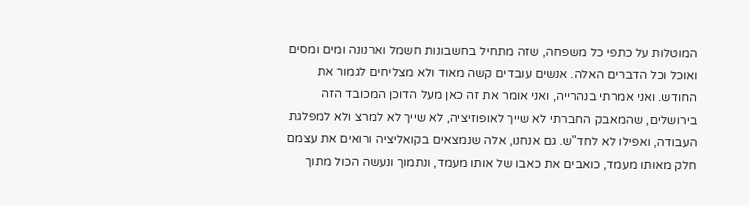המוטלות על כתפי כל משפחה, שזה מתחיל בחשבונות חשמל וארנונה ומים ומסים ואוכל וכל הדברים האלה. אנשים עובדים קשה מאוד ולא מצליחים לגמור את החודש. ואני אמרתי בנהרייה, ואני אומר את זה כאן מעל הדוכן המכובד הזה בירושלים, שהמאבק החברתי לא שייך לאופוזיציה, לא שייך לא למרצ ולא למפלגת העבודה, ואפילו לא לחד"ש. גם אנחנו, אלה שנמצאים בקואליציה ורואים את עצמם חלק מאותו מעמד, כואבים את כאבו של אותו מעמד, ונתמוך ונעשה הכול מתוך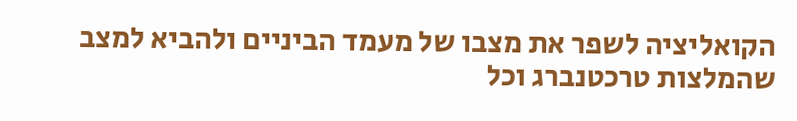הקואליציה לשפר את מצבו של מעמד הביניים ולהביא למצב שהמלצות טרכטנברג וכל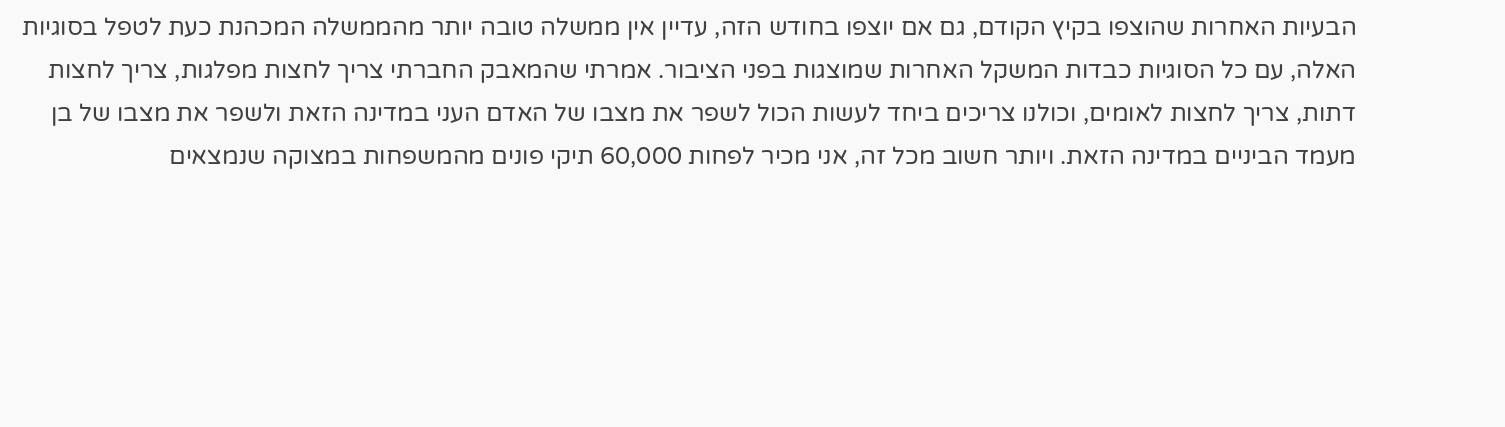הבעיות האחרות שהוצפו בקיץ הקודם, גם אם יוצפו בחודש הזה, עדיין אין ממשלה טובה יותר מהממשלה המכהנת כעת לטפל בסוגיות האלה, עם כל הסוגיות כבדות המשקל האחרות שמוצגות בפני הציבור. אמרתי שהמאבק החברתי צריך לחצות מפלגות, צריך לחצות דתות, צריך לחצות לאומים, וכולנו צריכים ביחד לעשות הכול לשפר את מצבו של האדם העני במדינה הזאת ולשפר את מצבו של בן מעמד הביניים במדינה הזאת. ויותר חשוב מכל זה, אני מכיר לפחות 60,000 תיקי פונים מהמשפחות במצוקה שנמצאים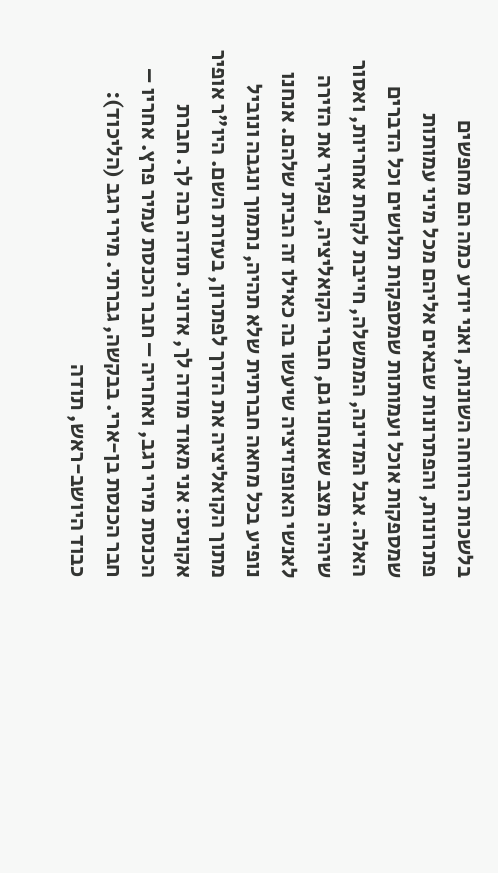בלשכות הרווחה השונות, ואני יודע כמה הם מחפשים פתרונות, והפתרונות שבאים אליהם מכל מיני עמותות שמספקות אוכל ועמותות שמספקות תלושים וכל הדברים האלה. אבל המדינה, הממשלה, חייבת לקחת אחריות, ואסור שיהיה מצב שאנחנו גם, חברי הקואליציה, נפקיר את הזירה לאנשי האופוזיציה שיעשו בה כאילו זה הבית שלהם. אנחנו נופיע בכל מחאה חברתית שלא תהיה, נתמוך ונגבה ונוביל מתוך הקואליציה את הדרך לפתרון, בעזרת השם. היו"ר אופיר אקוניס: אני מאוד מודה לך, אדוני. תודה רבה לך. חברת הכנסת מירי רגב, ואחריה – חבר הכנסת עמיר פרץ. אחריו – חבר הכנסת בן-ארי. בבקשה, גברתי. מירי רגב (הליכוד): כבוד היושב-ראש, תודה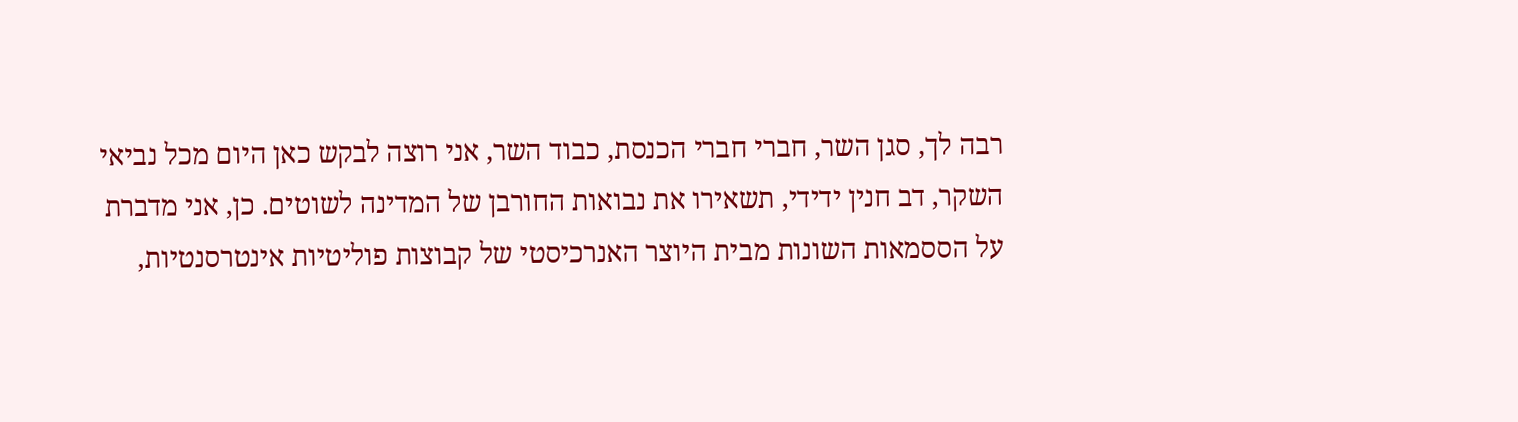רבה לך, סגן השר, חברי חברי הכנסת, כבוד השר, אני רוצה לבקש כאן היום מכל נביאי השקר, דב חנין ידידי, תשאירו את נבואות החורבן של המדינה לשוטים. כן, אני מדברת על הססמאות השונות מבית היוצר האנרכיסטי של קבוצות פוליטיות אינטרסנטיות,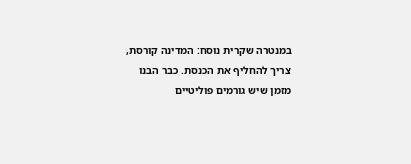במנטרה שקרית נוסח: המדינה קורסת, צריך להחליף את הכנסת. כבר הבנו מזמן שיש גורמים פוליטיים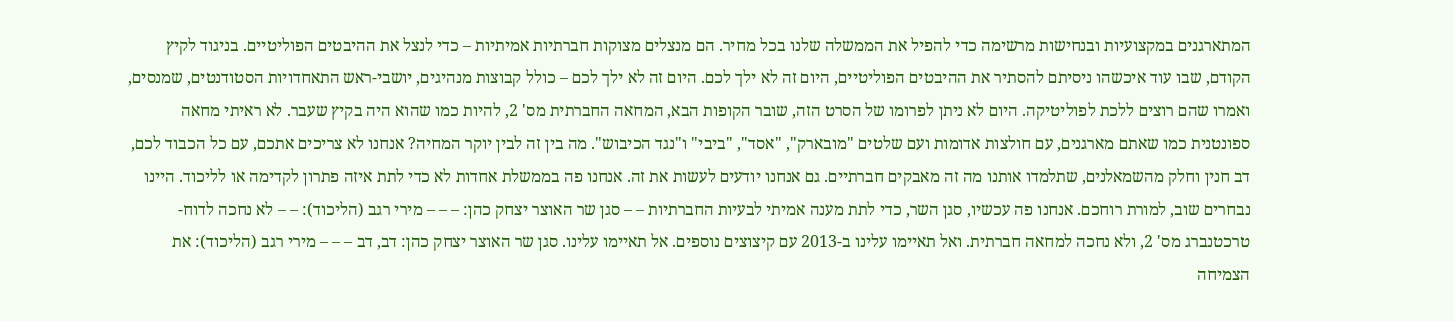המתארגנים במקצועיות ובנחישות מרשימה כדי להפיל את הממשלה שלנו בכל מחיר. הם מנצלים מצוקות חברתיות אמיתיות – כדי לנצל את ההיבטים הפוליטיים. בניגוד לקיץ הקודם, שבו עוד איכשהו ניסיתם להסתיר את ההיבטים הפוליטיים, היום זה לא ילך לכם. היום זה לא ילך לכם – כולל קבוצות מנהיגים, יושבי-ראש התאחדויות הסטודנטים, שמנסים, ואמרו שהם רוצים ללכת לפוליטיקה. היום לא ניתן לפרומו של הסרט הזה, שובר הקופות הבא, המחאה החברתית מס' 2, להיות כמו שהוא היה בקיץ שעבר. לא ראיתי מחאה ספונטנית כמו שאתם מארגנים, עם חולצות אדומות ועם שלטים "מובארק", "אסד", "ביבי" ו"נגד הכיבוש". מה בין זה לבין יוקר המחיה? אנחנו לא צריכים אתכם, עם כל הכבוד לכם, דב חנין וחלק מהשמאלנים, שתלמדו אותנו מה זה מאבקים חברתיים. גם אנחנו יודעים לעשות את זה. אנחנו פה בממשלת אחדות לא כדי לתת איזה פתרון לקדימה או לליכוד. היינו נבחרים שוב, למורת רוחכם. אנחנו פה עכשיו, סגן השר, כדי לתת מענה אמיתי לבעיות החברתיות – – סגן שר האוצר יצחק כהן: – – – מירי רגב (הליכוד): – – לא נחכה לדוח-טרכטנברג מס' 2, ולא נחכה למחאה חברתית. ואל תאיימו עלינו ב-2013 עם קיצוצים נוספים. אל תאיימו עלינו. סגן שר האוצר יצחק כהן: דב, דב – – – מירי רגב (הליכוד): את הצמיחה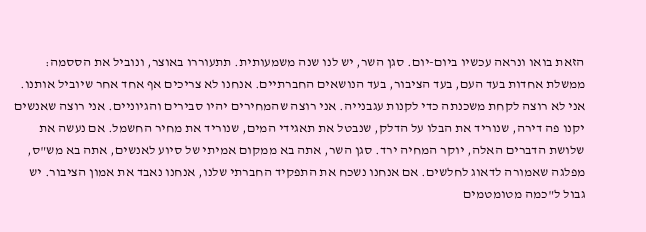הזאת בואו ונראה עכשיו ביום-יום. סגן השר, יש לנו שנה משמעותית. תתעוררו באוצר, ונוביל את הססמה: ממשלת אחדות בעד העם, בעד הציבור, בעד הנושאים החברתיים. אנחנו לא צריכים אף אחד אחר שיוביל אותנו. אני לא רוצה לקחת משכנתה כדי לקנות עגבנייה. אני רוצה שהמחירים יהיו סבירים והגיוניים. אני רוצה שאנשים יקנו פה דירה, שנוריד את הבלו על הדלק, שנבטל את תאגידי המים, שנוריד את מחיר החשמל. אם נעשה את שלושת הדברים האלה, יוקר המחיה ירד. סגן השר, אתה בא ממקום אמיתי של סיוע לאנשים, אתה בא מש"ס, מפלגה שאמורה לדאוג לחלשים. אם אנחנו נשכח את התפקיד החברתי שלנו, אנחנו נאבד את אמון הציבור. יש גבול ל"כמה מטומטמים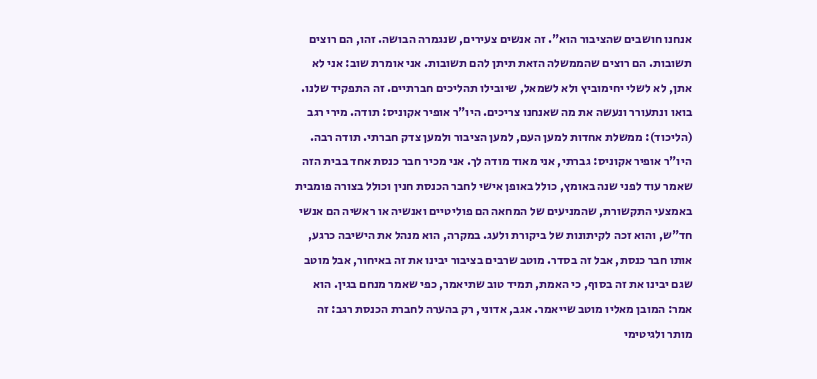אנחנו חושבים שהציבור הוא". זה אנשים צעירים, שנגמרה הבושה. זהו, הם רוצים תשובות. הם רוצים שהממשלה הזאת תיתן להם תשובות. אני אומרת שוב: אני לא אתן, לא לשלי יחימוביץ ולא לשמאל, שיובילו תהליכים חברתיים. זה התפקיד שלנו. בואו ונתעורר ונעשה את מה שאנחנו צריכים. היו"ר אופיר אקוניס: תודה. מירי רגב (הליכוד): ממשלת אחדות למען העם, למען הציבור ולמען צדק חברתי. תודה רבה. היו"ר אופיר אקוניס: גברתי, אני מאוד מודה לך. אני מכיר חבר כנסת אחד בבית הזה שאמר עוד לפני שנה באומץ, כולל באופן אישי לחבר הכנסת חנין וכולל בצורה פומבית באמצעי התקשורת, שהמניעים של המחאה הם פוליטיים ואנשיה או ראשיה הם אנשי חד"ש, והוא זכה לקיתונות של ביקורת ולעג. במקרה, הוא מנהל את הישיבה כרגע, אותו חבר כנסת, אבל זה בסדר. מוטב שרבים בציבור יבינו את זה באיחור, אבל מוטב שגם יבינו את זה בסוף, כי האמת, תמיד טוב שתיאמר, כפי שאמר מנחם בגין. הוא אמר: המובן מאליו מוטב שייאמר. אגב, אדוני, רק בהערה לחברת הכנסת רגב: זה מותר ולגיטימי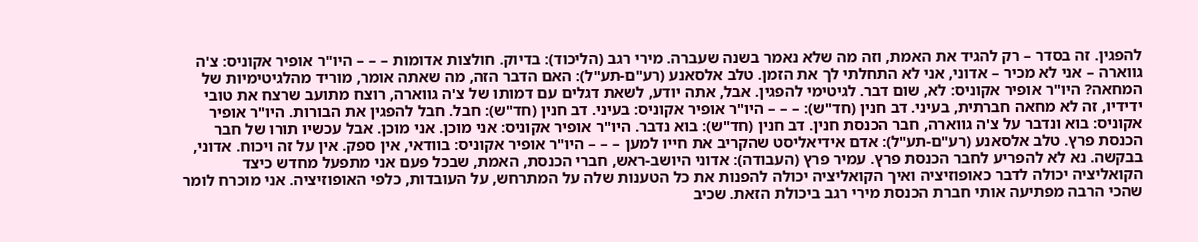להפגין. זה בסדר – רק להגיד את האמת, וזה מה שלא נאמר בשנה שעברה. מירי רגב (הליכוד): בדיוק. חולצות אדומות – – – היו"ר אופיר אקוניס: צ'ה גווארה – אני לא מכיר – אדוני, אני לא התחלתי לך את הזמן. טלב אלסאנע (רע"ם-תע"ל): האם הדבר הזה, מה שאתה אומר, מוריד מהלגיטימיות של המחאה? היו"ר אופיר אקוניס: לא, שום דבר. לגיטימי להפגין. אבל, אתה יודע, לשאת דגלים עם דמותו של צ'ה גווארה, רוצח מתועב שרצח את טובי ידידיו, זה לא מחאה חברתית, בעיני. דב חנין (חד"ש): – – – היו"ר אופיר אקוניס: בעיני. דב חנין (חד"ש): חבל. חבל להפגין את הבורות. היו"ר אופיר אקוניס: בוא ונדבר על צ'ה גווארה, חבר הכנסת חנין. דב חנין (חד"ש): בוא נדבר. היו"ר אופיר אקוניס: אני מוכן. אני מוכן. אבל עכשיו תורו של חבר הכנסת פרץ. טלב אלסאנע (רע"ם-תע"ל): אדם אידיאליסט שהקריב את חייו למען – – – היו"ר אופיר אקוניס: בוודאי, אין ספק. אין על זה ויכוח. אדוני, בבקשה. נא לא להפריע לחבר הכנסת פרץ. עמיר פרץ (העבודה): אדוני היושב-ראש, חברי הכנסת, האמת, שבכל פעם אני מתפעל מחדש כיצד הקואליציה יכולה לדבר כאופוזיציה ואיך הקואליציה יכולה להפנות את כל הטענות שלה על המתרחש, על העובדות, כלפי האופוזיציה. אני מוכרח לומר שהכי הרבה מפתיעה אותי חברת הכנסת מירי רגב ביכולת הזאת. שכיב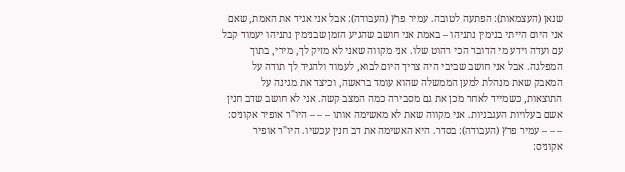שנאן (העצמאות): הפתעה לטובה. עמיר פרץ (העבודה): אבל אני אגיד את האמת, שאם אני היום הייתי בנימין נתניהו – באמת אני חושב שהגיע הזמן שבנימין נתניהו יעמוד קבל עם ועדה וידע מי הדובר הכי רהוט שלו. אני מקווה שאני לא מזיק לך, מירי, בתוך המפלגה. אבל אני חושב שביבי היה צריך היום לבוא, לעמוד ולהגיד לך תודה על המאבק שאת מנהלת למען הממשלה שהוא עומד בראשה, וכיצד את מגינה על התוצאות, כשמייד לאחר מכן את גם מסבירה כמה המצב קשה. אני לא חושב שדב חנין אשם בעלויות העגבניות. אני מקווה שאת לא מאשימה אותו – – – היו"ר אופיר אקוניס: – – – עמיר פרץ (העבודה): בסדר. היא האשימה את דב חנין עכשיו. היו"ר אופיר אקוניס: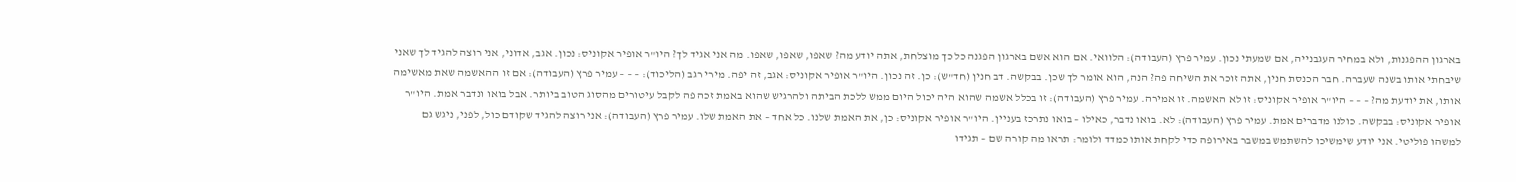בארגון ההפגנות, ולא במחיר העגבנייה, אם שמעתי נכון. עמיר פרץ (העבודה): הלוואי. אם הוא אשם בארגון הפגנה כל כך מוצלחת, אתה יודע מה? שאפו, שאפו, שאפו. מה אני אגיד לך? היו"ר אופיר אקוניס: נכון. אגב, אדוני, אני רוצה להגיד לך שאני שיבחתי אותו בשנה שעברה. חבר הכנסת חנין, אתה זוכר את השיחה פה? הנה, הוא אומר לך שכן. בבקשה. דב חנין (חד"ש): כן. זה נכון. היו"ר אופיר אקוניס: אגב, זה יפה. מירי רגב (הליכוד): – – – עמיר פרץ (העבודה): אם זו ההאשמה שאת מאשימה אותו, את יודעת מה? – – – היו"ר אופיר אקוניס: זו לא האשמה. זו אמירה. עמיר פרץ (העבודה): זו בכלל אשמה שהוא היה יכול היום ממש ללכת הביתה ולהרגיש שהוא באמת זכה פה לקבל עיטורים מהסוג הטוב ביותר. אבל בואו ונדבר אמת. היו"ר אופיר אקוניס: בבקשה. כולנו מדברים אמת. עמיר פרץ (העבודה): לא. בואו נדבר, כאילו – בואו נתרכז בעניין. היו"ר אופיר אקוניס: כן, את האמת שלנו. כל אחד – את האמת שלו. עמיר פרץ (העבודה): אני רוצה להגיד שקודם כול, לפני, ניגש גם למשהו פוליטי. אני יודע שימשיכו להשתמש במשבר באירופה כדי לקחת אותו כמדד ולומר: תראו מה קורה שם – תגידו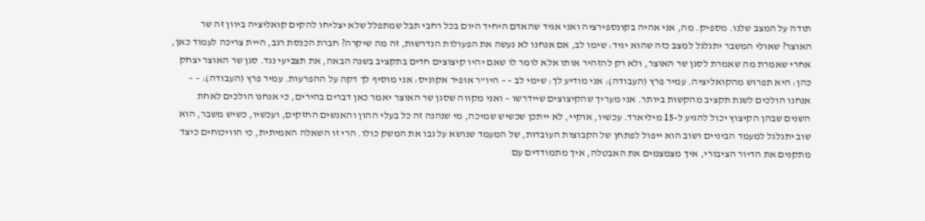תודה על המצב שלנו. מספיק. מה, אני אהיה בקונספירציה ואני אגיד שהאדם היחיד היום בכל רחבי תבל שמתפלל שלא יצליחו להקים קואליציה ביוון זה שר האוצר? שאולי המשבר יתגלגל למצב כזה שהוא יגיד: שימו לב, אם אנחנו לא נעשה את הפעולות הנדרשות, זה מה שיקרה? חברת הכנסת רגב, היית צריכה לעמוד כאן, אחרי שאמרת מה שאמרת לסגן שר האוצר, ולא רק להזהיר אותו אלא לומר לו שאם יהיו קיצוצים חדים בתקציב בשנה הבאה, את תצביעי נגד. סגן שר האוצר יצחק כהן: היא תפרוש מהקואליציה. עמיר פרץ (העבודה): אני מודיע לך: שימי לב – – היו"ר אופיר אקוניס: אני מוסיף לך דקה על ההפרעות. עמיר פרץ (העבודה): – – אנחנו הולכים לשנת תקציב מהקשות ביותר. אני מעריך שהקיצוצים שיידרשו – ואני מקווה שסגן שר האוצר יאמר כאן דברים בהירים, כי אנחנו הולכים לאחת השנים שבהן הקיצוץ יכול להגיע ל-15 מיליארד. עכשיו, אוקיי, לא ייתכן שכשיש שמיכה, מי שנהנה זה כל בעלי ההון והאנשים החזקים, ועכשיו, כשיש משבר, הוא שוב יתגלגל למעמד הביניים ושוב הוא ייפול לפתחן של הקבוצות העובדות, של המעמד שנושא על גבו את המשק כולו. הרי זו השאלה האמיתית, כי הוויכוחים כיצד מתקנים את הדיור הציבורי, איך מצמצמים את האבטלה, איך מתמודדים עם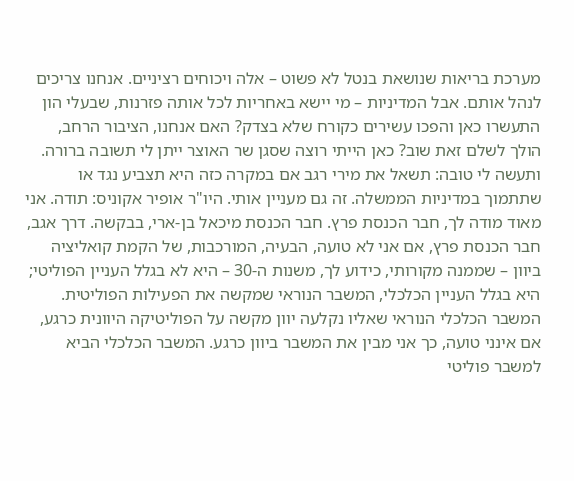מערכת בריאות שנושאת בנטל לא פשוט – אלה ויכוחים רציניים. אנחנו צריכים לנהל אותם. אבל המדיניות – מי יישא באחריות לכל אותה פזרנות, שבעלי הון התעשרו כאן והפכו עשירים כקורח שלא בצדק? האם אנחנו, הציבור הרחב, הולך לשלם זאת שוב? כאן הייתי רוצה שסגן שר האוצר ייתן לי תשובה ברורה. ותעשה לי טובה: תשאל את מירי רגב אם במקרה כזה היא תצביע נגד או שתתמוך במדיניות הממשלה. זה גם מעניין אותי. היו"ר אופיר אקוניס: תודה. אני מאוד מודה לך, חבר הכנסת פרץ. חבר הכנסת מיכאל בן-ארי, בבקשה. דרך אגב, חבר הכנסת פרץ, אם אני לא טועה, הבעיה, המורכבות, של הקמת קואליציה ביוון – שממנה מקורותי, כידוע לך, משנות ה-30 – היא לא בגלל העניין הפוליטי; היא בגלל העניין הכלכלי, המשבר הנוראי שמקשה את הפעילות הפוליטית. המשבר הכלכלי הנוראי שאליו נקלעה יוון מקשה על הפוליטיקה היוונית כרגע, אם אינני טועה, כך אני מבין את המשבר ביוון כרגע. המשבר הכלכלי הביא למשבר פוליטי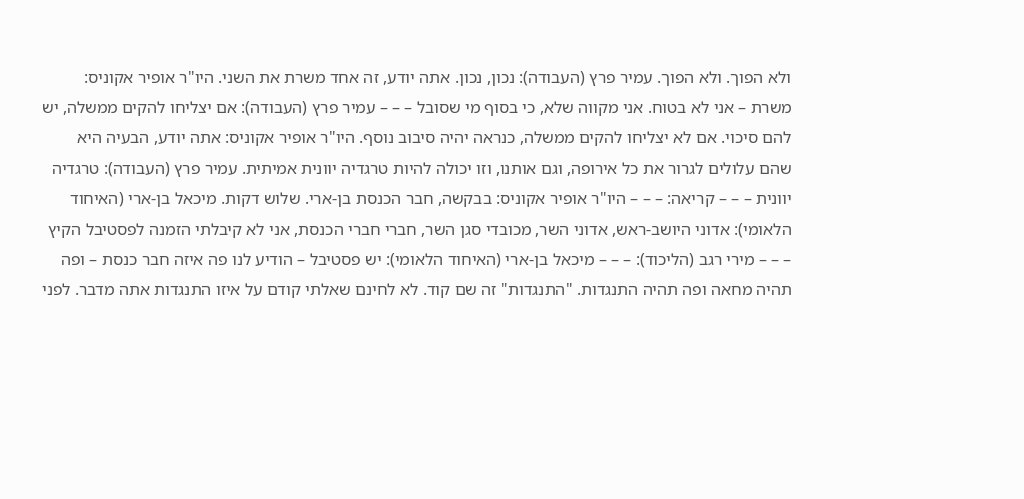ולא הפוך. ולא הפוך. עמיר פרץ (העבודה): נכון, נכון. אתה יודע, זה אחד משרת את השני. היו"ר אופיר אקוניס: משרת – אני לא בטוח. אני מקווה שלא, כי בסוף מי שסובל – – – עמיר פרץ (העבודה): אם יצליחו להקים ממשלה, יש להם סיכוי. אם לא יצליחו להקים ממשלה, כנראה יהיה סיבוב נוסף. היו"ר אופיר אקוניס: אתה יודע, הבעיה היא שהם עלולים לגרור את כל אירופה, וגם אותנו, וזו יכולה להיות טרגדיה יוונית אמיתית. עמיר פרץ (העבודה): טרגדיה יוונית – – – קריאה: – – – היו"ר אופיר אקוניס: בבקשה, חבר הכנסת בן-ארי. שלוש דקות. מיכאל בן-ארי (האיחוד הלאומי): אדוני היושב-ראש, אדוני השר, מכובדי סגן השר, חברי חברי הכנסת, אני לא קיבלתי הזמנה לפסטיבל הקיץ – – – מירי רגב (הליכוד): – – – מיכאל בן-ארי (האיחוד הלאומי): יש פסטיבל – הודיע לנו פה איזה חבר כנסת – ופה תהיה מחאה ופה תהיה התנגדות. "התנגדות" זה שם קוד. לא לחינם שאלתי קודם על איזו התנגדות אתה מדבר. לפני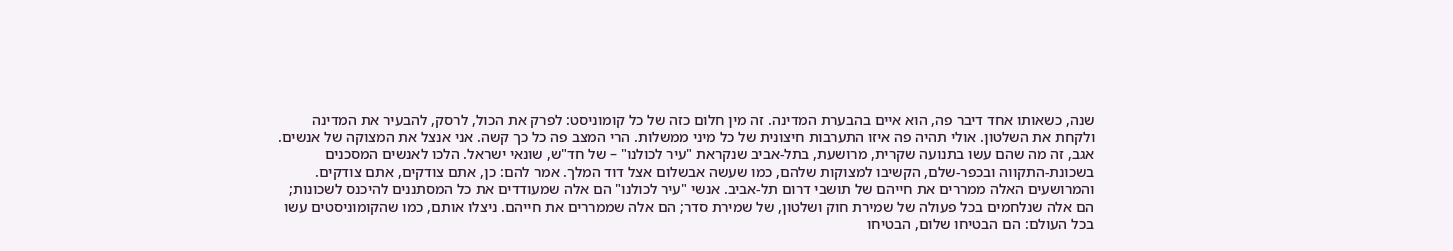שנה, כשאותו אחד דיבר פה, הוא איים בהבערת המדינה. זה מין חלום כזה של כל קומוניסט: לפרק את הכול, לרסק, להבעיר את המדינה ולקחת את השלטון. אולי תהיה פה איזו התערבות חיצונית של כל מיני ממשלות. הרי המצב פה כל כך קשה. אני אנצל את המצוקה של אנשים. אגב, זה מה שהם עשו בתנועה שקרית, מרושעת, בתל-אביב שנקראת "עיר לכולנו" – של חד"ש, שונאי ישראל. הלכו לאנשים המסכנים בשכונת-התקווה ובכפר-שלם, הקשיבו למצוקות שלהם, כמו שעשה אבשלום אצל דוד המלך. אמר להם: כן, אתם צודקים, אתם צודקים. והמרושעים האלה ממררים את חייהם של תושבי דרום תל-אביב. אנשי "עיר לכולנו" הם אלה שמעודדים את כל המסתננים להיכנס לשכונות; הם אלה שנלחמים בכל פעולה של שמירת חוק ושלטון, של שמירת סדר; הם אלה שממררים את חייהם. ניצלו אותם, כמו שהקומוניסטים עשו בכל העולם: הם הבטיחו שלום, הבטיחו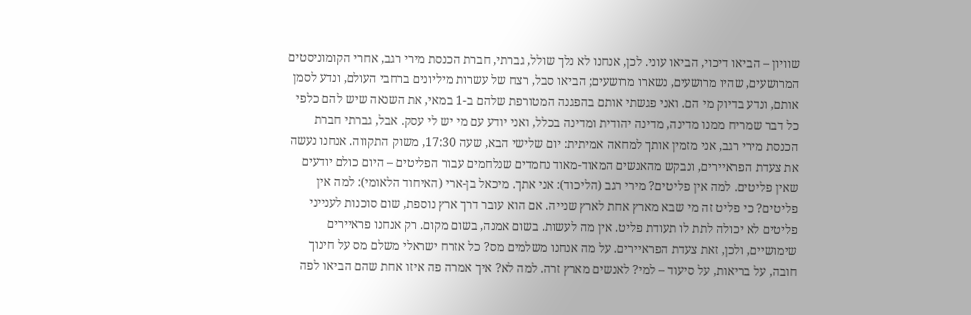שוויון – הביאו דיכוי, הביאו עוני. לכן, אנחנו לא נלך שולל, גברתי, חברת הכנסת מירי רגב, אחרי הקומוניסטים המרושעים, שהיו מרושעים, נשארו מרושעים; הביאו סבל, רצח של עשרות מיליונים ברחבי העולם, ונדע לסמן אותם, ונדע בדיוק מי הם. ואני פגשתי אותם בהפגנה המטורפת שלהם ב-1 במאי, את השנאה שיש להם כלפי כל דבר שמריח ממנו מדינה, מדינה יהודית ומדינה בכלל, ואני יודע עם מי יש לי עסק. אבל, גברתי חברת הכנסת מירי רגב, אני מזמין אותך למחאה אמיתית: יום שלישי הבא, שעה 17:30, משוק התקווה. אנחנו נעשה את צעדת הפראיירים, ונבקש מהאנשים המאוד-מאוד נחמדים שנלחמים עבור הפליטים – היום כולם יודעים שאין פליטים. למה אין פליטים? מירי רגב (הליכוד): אני אתך. מיכאל בן-ארי (האיחוד הלאומי): למה אין פליטים? כי פליט זה מי שבא מארץ אחת לארץ שנייה. אם הוא עובר דרך ארץ נוספת, שום סוכנות לענייני פליטים לא יכולה לתת לו תעודת פליט. אין מה לעשות. בשום אמנה, בשום מקום. רק אנחנו פראיירים שימושיים, ולכן, זאת צעדת הפראיירים. על מה אנחנו משלמים מס? כל אזרח ישראלי משלם מס על חינוך חובה, על בריאות, על סיעוד – למי? לאנשים מארץ זרה. למה לא? איך אמרה פה איזו אחת שהם הביאו לפה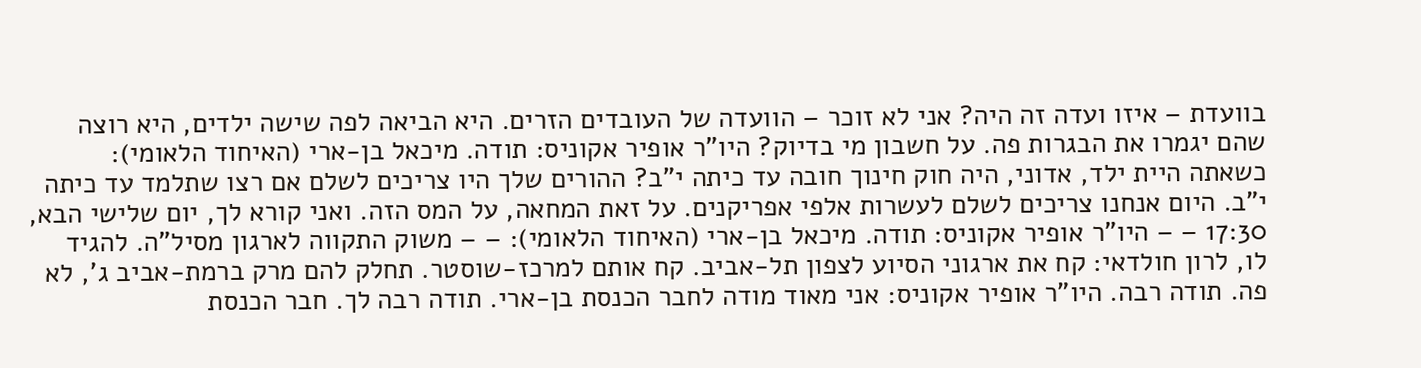בוועדת – איזו ועדה זה היה? אני לא זוכר – הוועדה של העובדים הזרים. היא הביאה לפה שישה ילדים, היא רוצה שהם יגמרו את הבגרות פה. על חשבון מי בדיוק? היו"ר אופיר אקוניס: תודה. מיכאל בן-ארי (האיחוד הלאומי): כשאתה היית ילד, אדוני, היה חוק חינוך חובה עד כיתה י"ב? ההורים שלך היו צריכים לשלם אם רצו שתלמד עד כיתה י"ב. היום אנחנו צריכים לשלם לעשרות אלפי אפריקנים. על זאת המחאה, על המס הזה. ואני קורא לך, יום שלישי הבא, 17:30 – – היו"ר אופיר אקוניס: תודה. מיכאל בן-ארי (האיחוד הלאומי): – – משוק התקווה לארגון מסיל"ה. להגיד לו, לרון חולדאי: קח את ארגוני הסיוע לצפון תל-אביב. קח אותם למרכז-שוסטר. תחלק להם מרק ברמת-אביב ג', לא פה. תודה רבה. היו"ר אופיר אקוניס: אני מאוד מודה לחבר הכנסת בן-ארי. תודה רבה לך. חבר הכנסת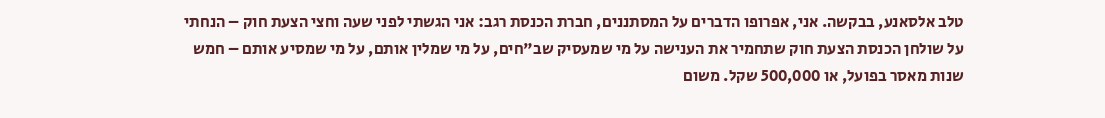טלב אלסאנע, בבקשה. אני, אפרופו הדברים על המסתננים, חברת הכנסת רגב: אני הגשתי לפני שעה וחצי הצעת חוק – הנחתי על שולחן הכנסת הצעת חוק שתחמיר את הענישה על מי שמעסיק שב"חים, על מי שמלין אותם, על מי שמסיע אותם – חמש שנות מאסר בפועל, או 500,000 שקל. משום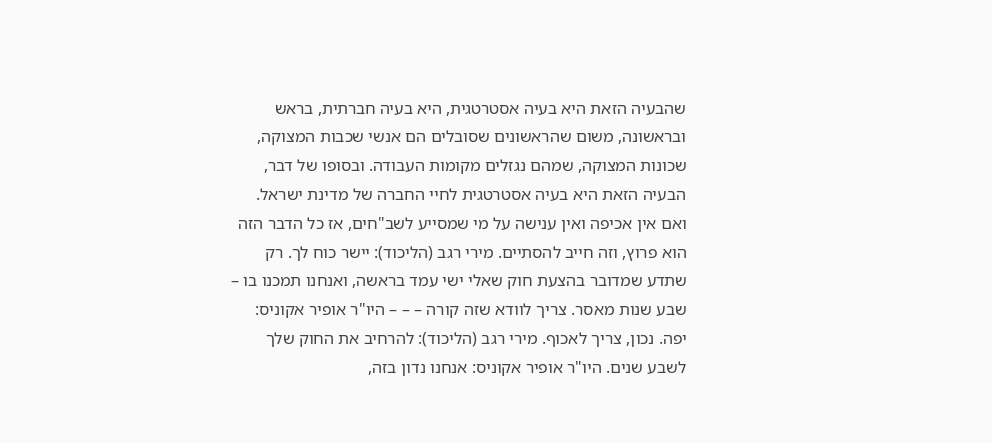שהבעיה הזאת היא בעיה אסטרטגית, היא בעיה חברתית, בראש ובראשונה, משום שהראשונים שסובלים הם אנשי שכבות המצוקה, שכונות המצוקה, שמהם נגזלים מקומות העבודה. ובסופו של דבר, הבעיה הזאת היא בעיה אסטרטגית לחיי החברה של מדינת ישראל. ואם אין אכיפה ואין ענישה על מי שמסייע לשב"חים, אז כל הדבר הזה הוא פרוץ, וזה חייב להסתיים. מירי רגב (הליכוד): יישר כוח לך. רק שתדע שמדובר בהצעת חוק שאלי ישי עמד בראשה, ואנחנו תמכנו בו – שבע שנות מאסר. צריך לוודא שזה קורה – – – היו"ר אופיר אקוניס: יפה. נכון, צריך לאכוף. מירי רגב (הליכוד): להרחיב את החוק שלך לשבע שנים. היו"ר אופיר אקוניס: אנחנו נדון בזה,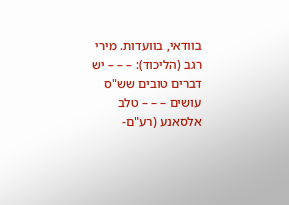בוודאי, בוועדות. מירי רגב (הליכוד): – – – יש דברים טובים שש"ס עושים – – – טלב אלסאנע (רע"ם-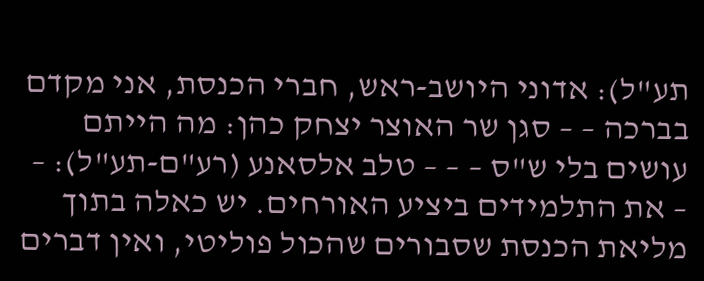תע"ל): אדוני היושב-ראש, חברי הכנסת, אני מקדם בברכה – – סגן שר האוצר יצחק כהן: מה הייתם עושים בלי ש"ס – – – טלב אלסאנע (רע"ם-תע"ל): – – את התלמידים ביציע האורחים. יש כאלה בתוך מליאת הכנסת שסבורים שהכול פוליטי, ואין דברים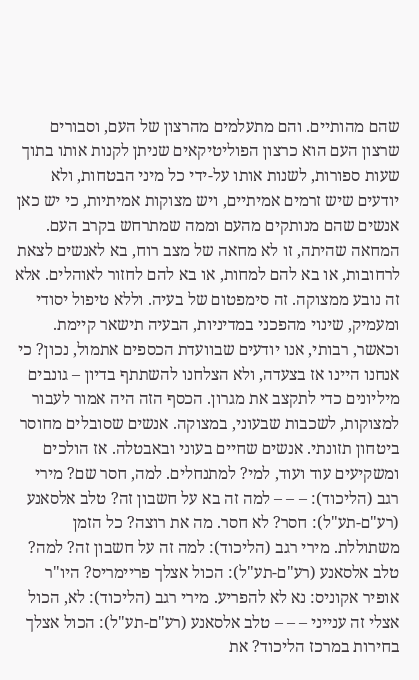שהם מהותיים. והם מתעלמים מהרצון של העם, וסבורים שרצון העם הוא כרצון הפוליטיקאים שניתן לקנות אותו בתוך שעות ספורות, לשנות אותו על-ידי כל מיני הבטחות, ולא יודעים שיש זרמים אמיתיים, ויש מצוקות אמיתיות, כי יש כאן אנשים שהם מנותקים מהעם וממה שמתרחש בקרב העם. המחאה שהיתה, זו לא מחאה של מצב רוח, בא לאנשים לצאת לרחובות, או בא להם למחות, או בא להם לחזור לאוהלים. אלא זה נובע ממצוקה. זה סימפטום של בעיה. וללא טיפול יסודי ומעמיק, שינוי מהפכני במדיניות, הבעיה תישאר קיימת. וכאשר, רבותי, אנו יודעים שבוועדת הכספים אתמול, נכון? כי אנחנו היינו אז בצעדה, ולא הצלחנו להשתתף בדיון – גונבים מיליונים כדי לתקצב את מגרון. הכסף הזה היה אמור לעבור למצוקות, לשכבות שבעוני, במצוקה. אנשים שסובלים מחוסר ביטחון תזונתי. אנשים שחיים בעוני ובאבטלה. אז הולכים ומשקיעים עוד ועוד, למי? למתנחלים. למה, חסר שם? מירי רגב (הליכוד): – – – למה זה בא על חשבון זה? טלב אלסאנע (רע"ם-תע"ל): חסר? לא חסר. מה את רוצה? כל הזמן משתוללת. מירי רגב (הליכוד): למה זה על חשבון זה? למה? טלב אלסאנע (רע"ם-תע"ל): הכול אצלך פריימריס? היו"ר אופיר אקוניס: נא לא להפריע. מירי רגב (הליכוד): לא, הכול אצלי זה ענייני – – – טלב אלסאנע (רע"ם-תע"ל): הכול אצלך בחירות במרכז הליכוד? את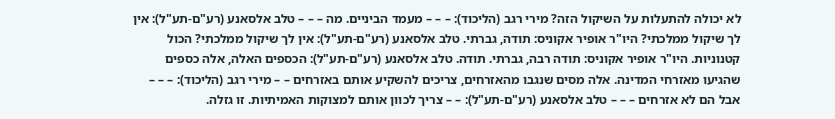לא יכולה להתעלות על השיקול הזה? מירי רגב (הליכוד): – – – מעמד הביניים. מה – – – טלב אלסאנע (רע"ם-תע"ל): אין לך שיקול ממלכתי? היו"ר אופיר אקוניס: תודה, גברתי. טלב אלסאנע (רע"ם-תע"ל): אין לך שיקול ממלכתי? הכול קטנוניות. היו"ר אופיר אקוניס: תודה רבה, גברתי. תודה. טלב אלסאנע (רע"ם-תע"ל): הכספים האלה, אלה כספים שהגיעו מאזרחי המדינה. אלה מסים שנגבו מהאזרחים, צריכים להשקיע אותם באזרחים – – מירי רגב (הליכוד): – – – אבל הם לא אזרחים – – – טלב אלסאנע (רע"ם-תע"ל): – – צריך לכוון אותם למצוקות האמיתיות. זו גזלה.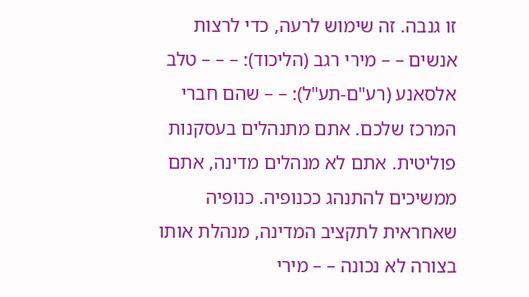זו גנבה. זה שימוש לרעה, כדי לרצות אנשים – – מירי רגב (הליכוד): – – – טלב אלסאנע (רע"ם-תע"ל): – – שהם חברי המרכז שלכם. אתם מתנהלים בעסקנות פוליטית. אתם לא מנהלים מדינה, אתם ממשיכים להתנהג ככנופיה. כנופיה שאחראית לתקציב המדינה, מנהלת אותו בצורה לא נכונה – – מירי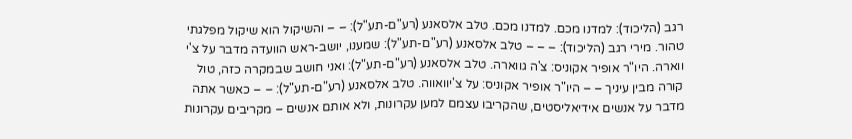רגב (הליכוד): למדנו מכם. למדנו מכם. טלב אלסאנע (רע"ם-תע"ל): – – והשיקול הוא שיקול מפלגתי טהור. מירי רגב (הליכוד): – – – טלב אלסאנע (רע"ם-תע"ל): שמענו, יושב-ראש הוועדה מדבר על צ'י ווארה. היו"ר אופיר אקוניס: צ'ה גווארה. טלב אלסאנע (רע"ם-תע"ל): ואני חושב שבמקרה כזה, טול קורה מבין עיניך – – היו"ר אופיר אקוניס: על צ'יוואווה. טלב אלסאנע (רע"ם-תע"ל): – – כאשר אתה מדבר על אנשים אידיאליסטים, שהקריבו עצמם למען עקרונות, ולא אותם אנשים – מקריבים עקרונות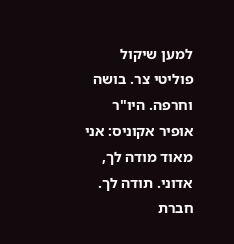למען שיקול פוליטי צר. בושה וחרפה. היו"ר אופיר אקוניס: אני מאוד מודה לך, אדוני. תודה לך. חברת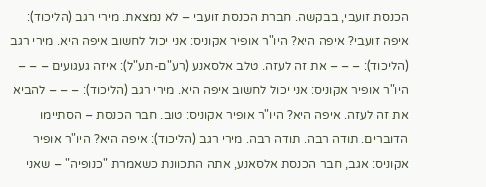הכנסת זועבי, בבקשה. חברת הכנסת זועבי – לא נמצאת. מירי רגב (הליכוד): איפה זועבי? איפה היא? היו"ר אופיר אקוניס: אני יכול לחשוב איפה היא. מירי רגב (הליכוד): – – – את זה לעזה. טלב אלסאנע (רע"ם-תע"ל): איזה געגועים – – – היו"ר אופיר אקוניס: אני יכול לחשוב איפה היא. מירי רגב (הליכוד): – – – להביא את זה לעזה. איפה היא? היו"ר אופיר אקוניס: טוב. חבר הכנסת – הסתיימו הדוברים. תודה רבה. תודה רבה. מירי רגב (הליכוד): איפה היא? היו"ר אופיר אקוניס: אגב, חבר הכנסת אלסאנע, אתה התכוונת כשאמרת "כנופיה" – שאני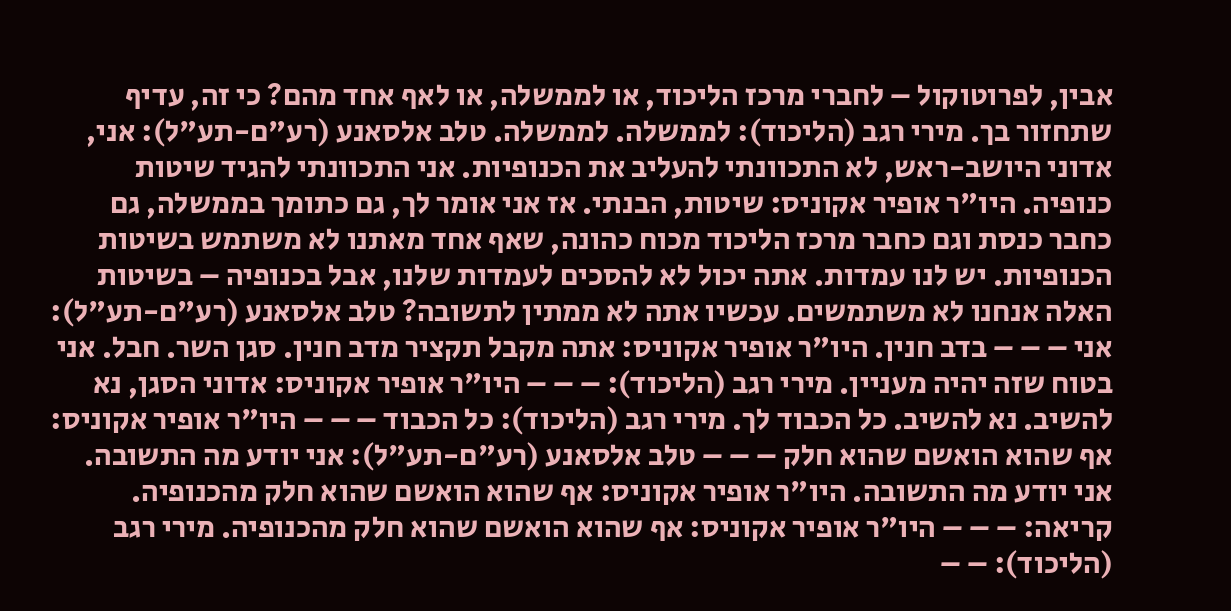אבין, לפרוטוקול – לחברי מרכז הליכוד, או לממשלה, או לאף אחד מהם? כי זה, עדיף שתחזור בך. מירי רגב (הליכוד): לממשלה. לממשלה. טלב אלסאנע (רע"ם-תע"ל): אני, אדוני היושב-ראש, לא התכוונתי להעליב את הכנופיות. אני התכוונתי להגיד שיטות כנופיה. היו"ר אופיר אקוניס: שיטות, הבנתי. אז אני אומר לך, גם כתומך בממשלה, גם כחבר כנסת וגם כחבר מרכז הליכוד מכוח כהונה, שאף אחד מאתנו לא משתמש בשיטות הכנופיות. יש לנו עמדות. אתה יכול לא להסכים לעמדות שלנו, אבל בכנופיה – בשיטות האלה אנחנו לא משתמשים. עכשיו אתה לא ממתין לתשובה? טלב אלסאנע (רע"ם-תע"ל): אני – – – בדב חנין. היו"ר אופיר אקוניס: אתה מקבל תקציר מדב חנין. סגן השר. חבל. אני בטוח שזה יהיה מעניין. מירי רגב (הליכוד): – – – היו"ר אופיר אקוניס: אדוני הסגן, נא להשיב. נא להשיב. כל הכבוד לך. מירי רגב (הליכוד): כל הכבוד – – – היו"ר אופיר אקוניס: אף שהוא הואשם שהוא חלק – – – טלב אלסאנע (רע"ם-תע"ל): אני יודע מה התשובה. אני יודע מה התשובה. היו"ר אופיר אקוניס: אף שהוא הואשם שהוא חלק מהכנופיה. קריאה: – – – היו"ר אופיר אקוניס: אף שהוא הואשם שהוא חלק מהכנופיה. מירי רגב (הליכוד): – –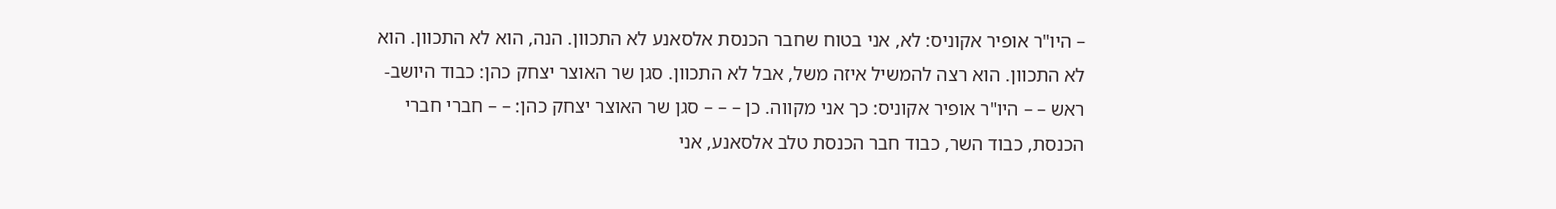– היו"ר אופיר אקוניס: לא, אני בטוח שחבר הכנסת אלסאנע לא התכוון. הנה, הוא לא התכוון. הוא לא התכוון. הוא רצה להמשיל איזה משל, אבל לא התכוון. סגן שר האוצר יצחק כהן: כבוד היושב-ראש – – היו"ר אופיר אקוניס: כך אני מקווה. כן – – – סגן שר האוצר יצחק כהן: – – חברי חברי הכנסת, כבוד השר, כבוד חבר הכנסת טלב אלסאנע, אני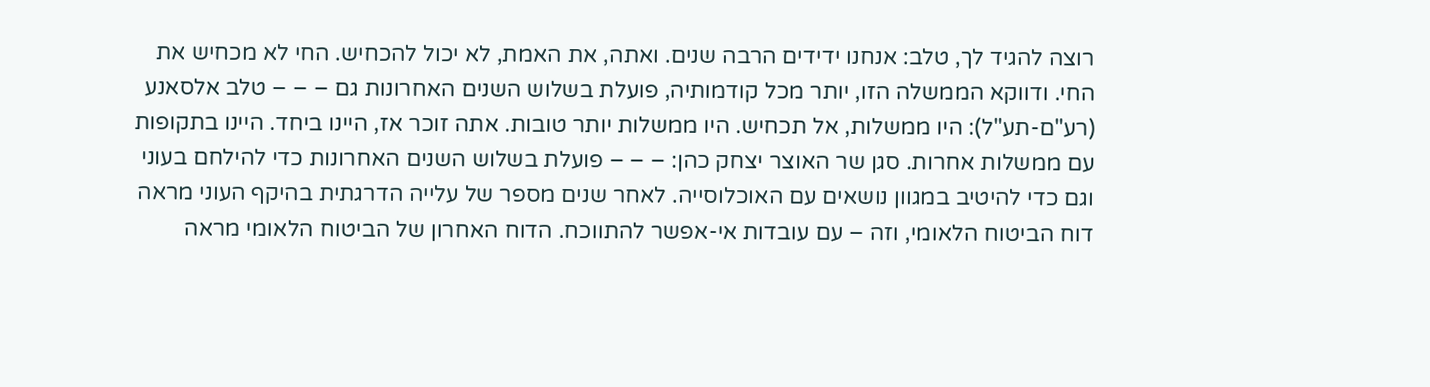רוצה להגיד לך, טלב: אנחנו ידידים הרבה שנים. ואתה, את האמת, לא יכול להכחיש. החי לא מכחיש את החי. ודווקא הממשלה הזו, יותר מכל קודמותיה, פועלת בשלוש השנים האחרונות גם – – – טלב אלסאנע (רע"ם-תע"ל): היו ממשלות, אל תכחיש. היו ממשלות יותר טובות. אתה זוכר אז, היינו ביחד. היינו בתקופות עם ממשלות אחרות. סגן שר האוצר יצחק כהן: – – – פועלת בשלוש השנים האחרונות כדי להילחם בעוני וגם כדי להיטיב במגוון נושאים עם האוכלוסייה. לאחר שנים מספר של עלייה הדרגתית בהיקף העוני מראה דוח הביטוח הלאומי, וזה – עם עובדות אי-אפשר להתווכח. הדוח האחרון של הביטוח הלאומי מראה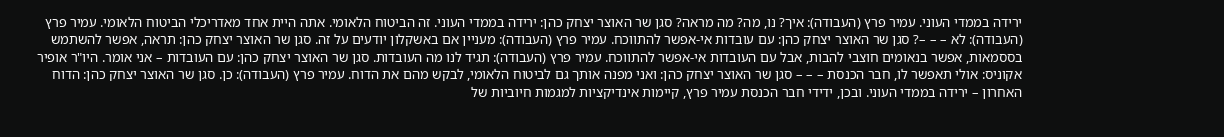ירידה בממדי העוני. עמיר פרץ (העבודה): איך? נו, מה? מה מראה? סגן שר האוצר יצחק כהן: ירידה בממדי העוני. זה הביטוח הלאומי. אתה היית אחד מאדריכלי הביטוח הלאומי. עמיר פרץ (העבודה): לא – – –? סגן שר האוצר יצחק כהן: עם עובדות אי-אפשר להתווכח. עמיר פרץ (העבודה): מעניין אם באשקלון יודעים על זה. סגן שר האוצר יצחק כהן: תראה, אפשר להשתמש בססמאות, אפשר בנאומים חוצבי להבות, אבל עם העובדות אי-אפשר להתווכח. עמיר פרץ (העבודה): תגיד לנו מה העובדות. סגן שר האוצר יצחק כהן: עם העובדות – אני אומר. היו"ר אופיר אקוניס: אולי תאפשר לו, חבר הכנסת – – – סגן שר האוצר יצחק כהן: ואני מפנה אותך גם לביטוח הלאומי, לבקש מהם את הדוח. עמיר פרץ (העבודה): כן. סגן שר האוצר יצחק כהן: הדוח האחרון – ירידה בממדי העוני. ובכן, ידידי חבר הכנסת עמיר פרץ, קיימות אינדיקציות למגמות חיוביות של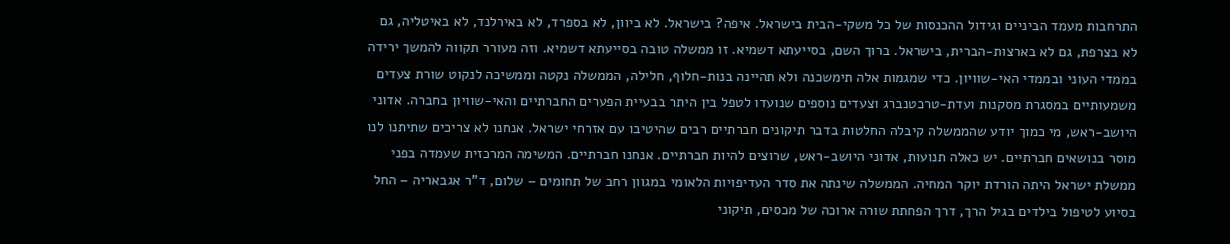התרחבות מעמד הביניים וגידול ההכנסות של כל משקי-הבית בישראל. איפה? בישראל. לא ביוון, לא בספרד, לא באירלנד, לא באיטליה, גם לא בצרפת, גם לא בארצות-הברית, בישראל. ברוך השם, בסייעתא דשמיא. זו ממשלה טובה בסייעתא דשמיא. וזה מעורר תקווה להמשך ירידה בממדי העוני ובממדי האי-שוויון. כדי שמגמות אלה תימשכנה ולא תהיינה בנות-חלוף, חלילה, הממשלה נקטה וממשיכה לנקוט שורת צעדים משמעותיים במסגרת מסקנות ועדת-טרכטנברג וצעדים נוספים שנועדו לטפל בין היתר בבעיית הפערים החברתיים והאי-שוויון בחברה. אדוני היושב-ראש, מי כמוך יודע שהממשלה קיבלה החלטות בדבר תיקונים חברתיים רבים שהיטיבו עם אזרחי ישראל. אנחנו לא צריכים שתיתנו לנו מוסר בנושאים חברתיים. יש כאלה תנועות, אדוני היושב-ראש, שרוצים להיות חברתיים. אנחנו חברתיים. המשימה המרכזית שעמדה בפני ממשלת ישראל היתה הורדת יוקר המחיה. הממשלה שינתה את סדר העדיפויות הלאומי במגוון רחב של תחומים – שלום, ד"ר אגבאריה – החל בסיוע לטיפול בילדים בגיל הרך, דרך הפחתת שורה ארוכה של מכסים, תיקוני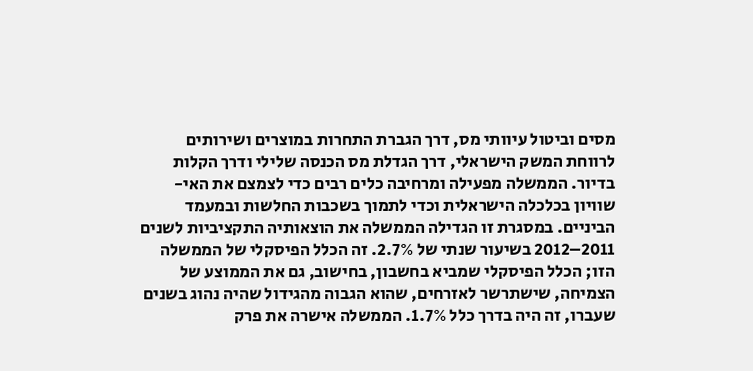מסים וביטול עיוותי מס, דרך הגברת התחרות במוצרים ושירותים לרווחת המשק הישראלי, דרך הגדלת מס הכנסה שלילי ודרך הקלות בדיור. הממשלה מפעילה ומרחיבה כלים רבים כדי לצמצם את האי-שוויון בכלכלה הישראלית וכדי לתמוך בשכבות החלשות ובמעמד הביניים. במסגרת זו הגדילה הממשלה את הוצאותיה התקציביות לשנים 2011–2012 בשיעור שנתי של 2.7%. זה הכלל הפיסקלי של הממשלה הזו; הכלל הפיסקלי שמביא בחשבון, בחישוב, גם את הממוצע של הצמיחה, שישתרשר לאזרחים, שהוא הגבוה מהגידול שהיה נהוג בשנים שעברו, זה היה בדרך כלל 1.7%. הממשלה אישרה את פרק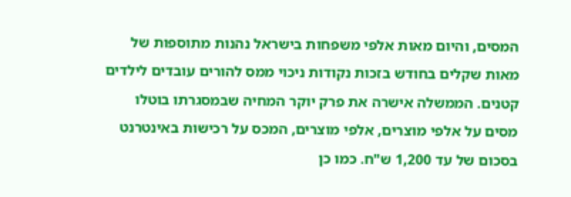המסים, והיום מאות אלפי משפחות בישראל נהנות מתוספות של מאות שקלים בחודש בזכות נקודות ניכוי ממס להורים עובדים לילדים קטנים. הממשלה אישרה את פרק יוקר המחיה שבמסגרתו בוטלו מסים על אלפי מוצרים, אלפי מוצרים, המכס על רכישות באינטרנט בסכום של עד 1,200 ש"ח. כמו כן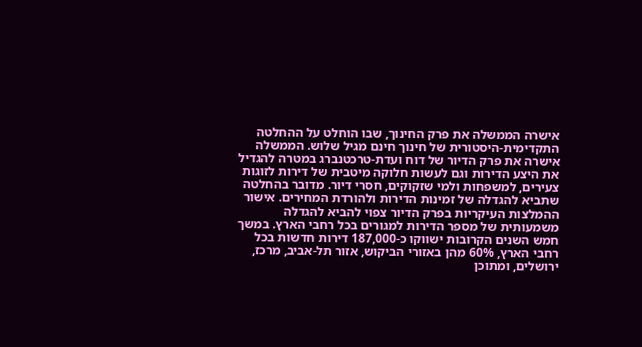אישרה הממשלה את פרק החינוך, שבו הוחלט על ההחלטה התקדימית-היסטורית של חינוך חינם מגיל שלוש. הממשלה אישרה את פרק הדיור של דוח ועדת-טרכטנברג במטרה להגדיל את היצע הדירות וגם לעשות חלוקה מיטבית של דירות לזוגות צעירים, למשפחות ולמי שזקוקים, חסרי דיור. מדובר בהחלטה שתביא להגדלה של זמינות הדירות ולהורדת המחירים. אישור ההמלצות העיקריות בפרק הדיור צפוי להביא להגדלה משמעותית של מספר הדירות למגורים בכל רחבי הארץ. במשך חמש השנים הקרובות ישווקו כ-187,000 דירות חדשות בכל רחבי הארץ, 60% מהן באזורי הביקוש, אזור תל-אביב, מרכז, ירושלים, ומתוכן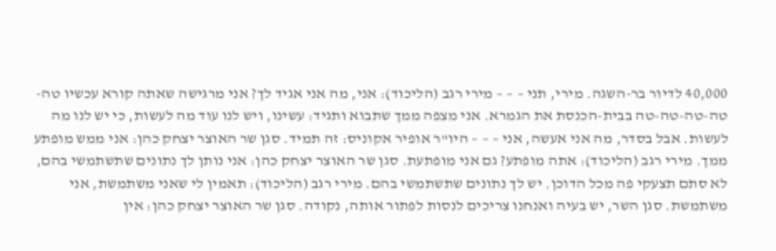40,000 לדיור בר-השגה. מירי, תני – – – מירי רגב (הליכוד): אני, מה אני אגיד לך? אני מרגישה שאתה קורא עכשיו טה-טה-טה-טה-טה בבית-הכנסת את הגמרא. אני מצפה ממך שתבוא ותגיד: עשינו, ויש לנו עוד מה לעשות, כי יש לנו מה לעשות. אבל בסדר, מה אני אעשה, אני – – – היו"ר אופיר אקוניס: זה תמיד. סגן שר האוצר יצחק כהן: אני ממש מופתע ממך. מירי רגב (הליכוד): אתה מופתע? גם אני מופתעת. סגן שר האוצר יצחק כהן: אני נותן לך נתונים שתשתמשי בהם, לא סתם תצעקי פה מכל הדוכן. יש לך נתונים שתשתמשי בהם. מירי רגב (הליכוד): תאמין לי שאני משתמשת, אני משתמשת. סגן השר, יש בעיה ואנחנו צריכים לנסות לפתור אותה, נקודה. סגן שר האוצר יצחק כהן: אין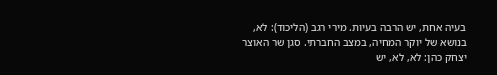בעיה אחת, יש הרבה בעיות. מירי רגב (הליכוד): לא, בנושא של יוקר המחיה, במצב החברתי. סגן שר האוצר יצחק כהן: לא, לא, יש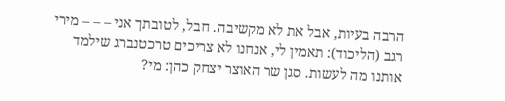הרבה בעיות, אבל את לא מקשיבה. חבל, לטובתך אני – – – מירי רגב (הליכוד): תאמין לי, אנחנו לא צריכים טרכטנברג שילמד אותנו מה לעשות. סגן שר האוצר יצחק כהן: מי?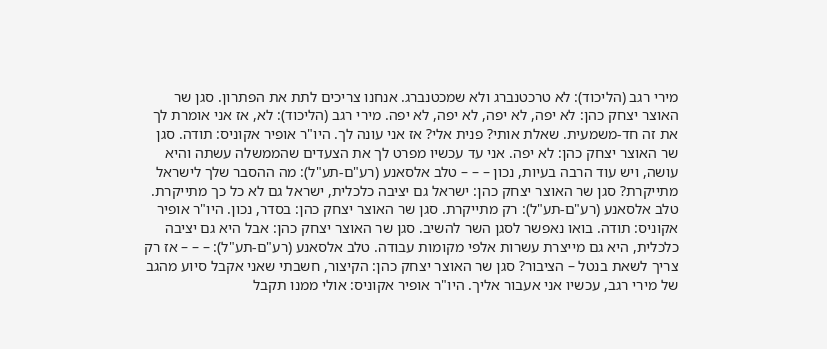מירי רגב (הליכוד): לא טרכטנברג ולא שמכטנברג. אנחנו צריכים לתת את הפתרון. סגן שר האוצר יצחק כהן: לא יפה, לא יפה, לא יפה, לא יפה. מירי רגב (הליכוד): לא, אז אני אומרת לך את זה חד-משמעית. שאלת אותי? פנית אלי? אז אני עונה לך. היו"ר אופיר אקוניס: תודה. סגן שר האוצר יצחק כהן: לא יפה. אני עד עכשיו מפרט לך את הצעדים שהממשלה עשתה והיא עושה, ויש עוד הרבה בעיות, נכון – – – טלב אלסאנע (רע"ם-תע"ל): מה ההסבר שלך לישראל מתייקרת? סגן שר האוצר יצחק כהן: ישראל גם יציבה כלכלית, ישראל גם לא כל כך מתייקרת. טלב אלסאנע (רע"ם-תע"ל): רק מתייקרת. סגן שר האוצר יצחק כהן: בסדר, נכון. היו"ר אופיר אקוניס: תודה. בואו נאפשר לסגן השר להשיב. סגן שר האוצר יצחק כהן: אבל היא גם יציבה כלכלית, היא גם מייצרת עשרות אלפי מקומות עבודה. טלב אלסאנע (רע"ם-תע"ל): – – – אז רק צריך לשאת בנטל – הציבור? סגן שר האוצר יצחק כהן: הקיצור, חשבתי שאני אקבל סיוע מהגב של מירי רגב, עכשיו אני אעבור אליך. היו"ר אופיר אקוניס: אולי ממנו תקבל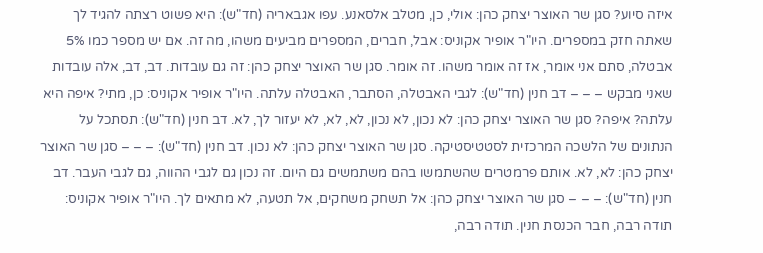איזה סיוע? סגן שר האוצר יצחק כהן: אולי, כן, מטלב אלסאנע. עפו אגבאריה (חד"ש): היא פשוט רצתה להגיד לך שאתה חזק במספרים. היו"ר אופיר אקוניס: אבל, חברים, המספרים מביעים משהו, מה זה. אם יש מספר כמו 5% אבטלה, סתם אני אומר, אז זה אומר משהו. זה אומר. סגן שר האוצר יצחק כהן: זה גם עובדות. דב, דב, אלה עובדות שאני מבקש – – – דב חנין (חד"ש): לגבי האבטלה, הסתבר, האבטלה עלתה. היו"ר אופיר אקוניס: כן, מתי? איפה היא עלתה? איפה? סגן שר האוצר יצחק כהן: לא נכון, לא נכון, לא, לא, לא יעזור לך, לא. דב חנין (חד"ש): תסתכל על הנתונים של הלשכה המרכזית לסטטיסטיקה. סגן שר האוצר יצחק כהן: לא נכון. דב חנין (חד"ש): – – – סגן שר האוצר יצחק כהן: לא, לא. אותם פרמטרים שהשתמשו בהם משתמשים גם היום. זה נכון גם לגבי ההווה, גם לגבי העבר. דב חנין (חד"ש): – – – סגן שר האוצר יצחק כהן: אל תשחק משחקים, אל תטעה, לא מתאים לך. היו"ר אופיר אקוניס: תודה רבה, חבר הכנסת חנין. תודה רבה,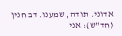אדוני. תודה, שמענו. דב חנין (חד"ש): אני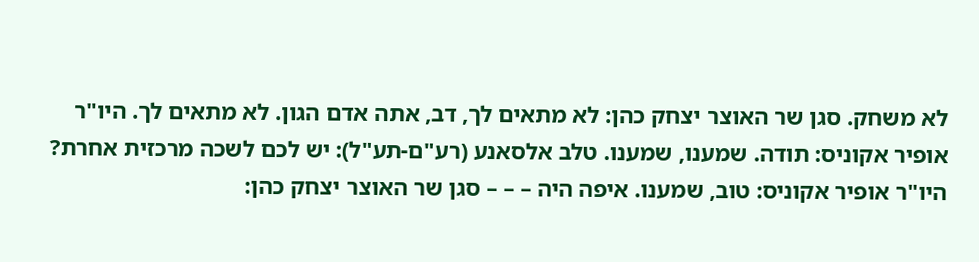לא משחק. סגן שר האוצר יצחק כהן: לא מתאים לך, דב, אתה אדם הגון. לא מתאים לך. היו"ר אופיר אקוניס: תודה. שמענו, שמענו. טלב אלסאנע (רע"ם-תע"ל): יש לכם לשכה מרכזית אחרת? היו"ר אופיר אקוניס: טוב, שמענו. איפה היה – – – סגן שר האוצר יצחק כהן: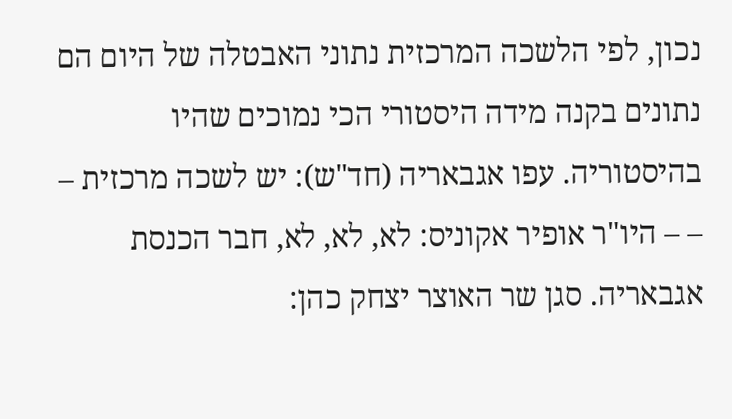נכון, לפי הלשכה המרכזית נתוני האבטלה של היום הם נתונים בקנה מידה היסטורי הכי נמוכים שהיו בהיסטוריה. עפו אגבאריה (חד"ש): יש לשכה מרכזית – – – היו"ר אופיר אקוניס: לא, לא, לא, חבר הכנסת אגבאריה. סגן שר האוצר יצחק כהן: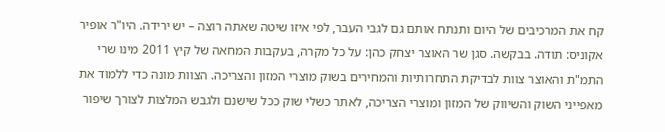קח את המרכיבים של היום ותנתח אותם גם לגבי העבר, לפי איזו שיטה שאתה רוצה – יש ירידה. היו"ר אופיר אקוניס: תודה. בבקשה. סגן שר האוצר יצחק כהן: על כל מקרה, בעקבות המחאה של קיץ 2011 מינו שרי התמ"ת והאוצר צוות לבדיקת התחרותיות והמחירים בשוק מוצרי המזון והצריכה. הצוות מונה כדי ללמוד את מאפייני השוק והשיווק של המזון ומוצרי הצריכה, לאתר כשלי שוק ככל שישנם ולגבש המלצות לצורך שיפור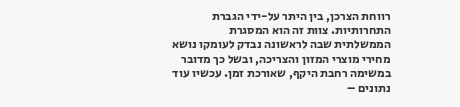רווחת הצרכן, בין היתר על-ידי הגברת התחרותיות. צוות זה הוא המסגרת הממשלתית שבה לראשונה נבדק לעומקו נושא מחירי מוצרי המזון והצריכה, ובשל כך מדובר במשימה רחבת היקף, שאורכת זמן. עכשיו עוד נתונים –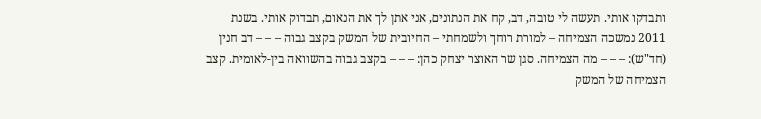ותבדקו אותי. תעשה לי טובה, דב, קח את הנתונים, אני אתן לך את הנאום, תבדוק אותי. בשנת 2011 נמשכה הצמיחה – למורת רוחך ולשמחתי – החיובית של המשק בקצב גבוה – – – דב חנין (חד"ש): – – – מה הצמיחה. סגן שר האוצר יצחק כהן: – – – בקצב גבוה בהשוואה בין-לאומית. קצב הצמיחה של המשק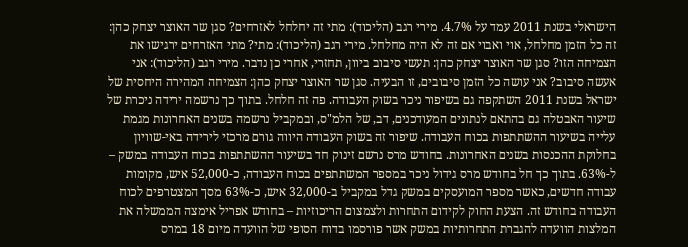הישראלי בשנת 2011 עמד על 4.7%. מירי רגב (הליכוד): מתי זה יחלחל לאזרחים? סגן שר האוצר יצחק כהן: זה כל הזמן מחלחל, אוי ואבוי אם זה לא היה מחלחל. מירי רגב (הליכוד): מתי? מתי האזרחים ירגישו את הצמיחה הזו? סגן שר האוצר יצחק כהן: תעשי סיבוב ביוון, תחזרי, אחרי כן נדבר. מירי רגב (הליכוד): אני אעשה סיבוב? אני עושה כל הזמן סיבובים, זו הבעיה. סגן שר האוצר יצחק כהן: הצמיחה המהירה היחסית של ישראל בשנת 2011 השתקפה גם בשיפור ניכר בשוק העבודה. פה זה חלחל. בתוך כך נרשמה ירידה ניכרת של שיעור האבטלה גם בהתאם לנתונים המעודכנים, דב, של הלמ"ס, ובמקביל נרשמה בשנים האחרונות מגמת עלייה בשיעור ההשתתפות בכוח העבודה. שיפור זה בשוק העבודה היווה גורם מרכזי לירידה באי-שוויון בחלוקת ההכנסות בשנים האחרונות. בחודש מרס נרשם זינוק חד בשיעור ההשתתפות בכוח העבודה במשק – ל-63%. בתוך כך חל בחודש מרס גידול ניכר במספר המשתתפים בכוח העבודה, כ-52,000 איש, מקומות עבודה חדשים, כאשר מספר המועסקים במשק גדל במקביל ב-32,000 איש, כ-63% מסך המצטרפים לכוח העבודה בחודש זה. הצעת החוק לקידום התחרות ולצמצום הריכוזיות – בחודש אפריל אימצה הממשלה את המלצות הוועדה להגברת התחרותיות במשק אשר פורסמו בדוח הסופי של הוועדה מיום 18 במרס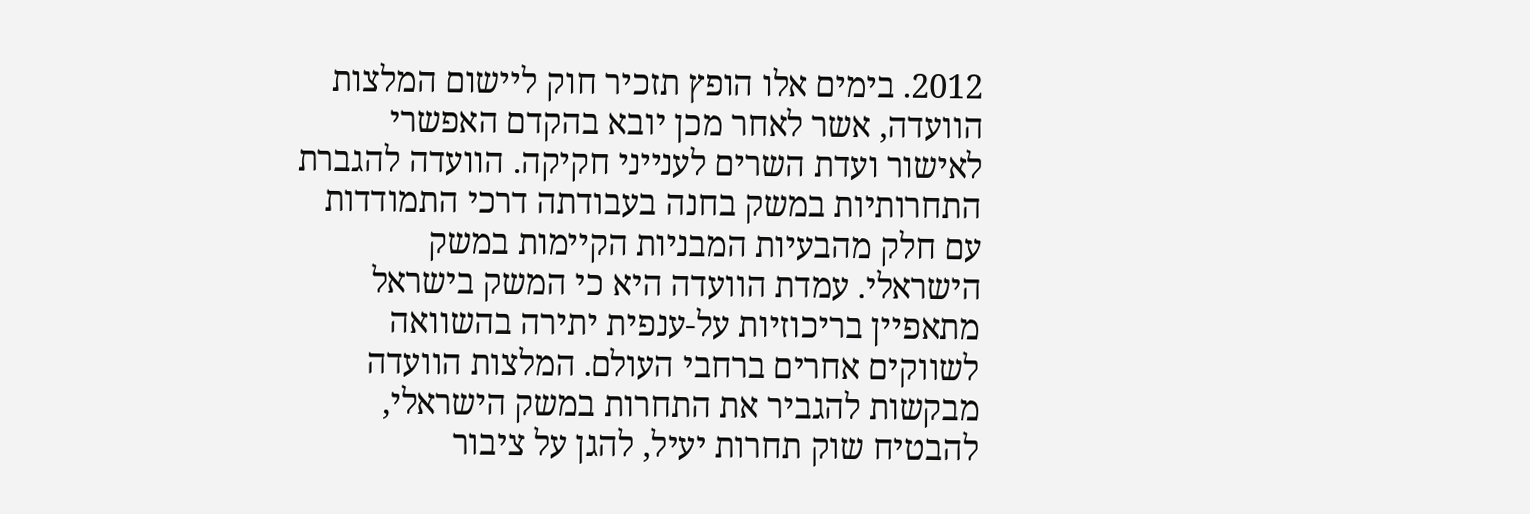2012. בימים אלו הופץ תזכיר חוק ליישום המלצות הוועדה, אשר לאחר מכן יובא בהקדם האפשרי לאישור ועדת השרים לענייני חקיקה. הוועדה להגברת התחרותיות במשק בחנה בעבודתה דרכי התמודדות עם חלק מהבעיות המבניות הקיימות במשק הישראלי. עמדת הוועדה היא כי המשק בישראל מתאפיין בריכוזיות על-ענפית יתירה בהשוואה לשווקים אחרים ברחבי העולם. המלצות הוועדה מבקשות להגביר את התחרות במשק הישראלי, להבטיח שוק תחרות יעיל, להגן על ציבור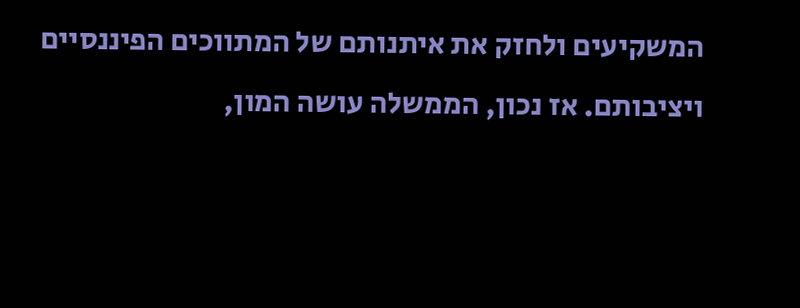המשקיעים ולחזק את איתנותם של המתווכים הפיננסיים ויציבותם. אז נכון, הממשלה עושה המון,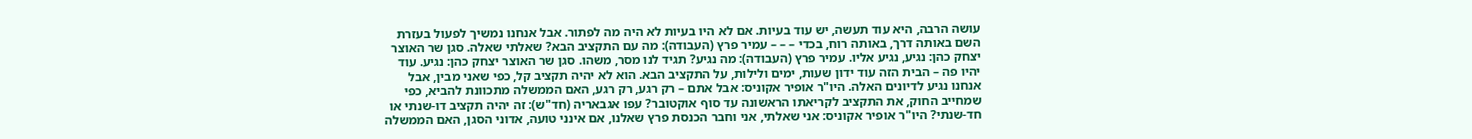עושה הרבה, היא עוד תעשה, יש עוד בעיות. אם לא היו בעיות לא היה מה לפתור. אבל אנחנו נמשיך לפעול בעזרת השם באותה דרך, באותה רוח, בכדי – – – עמיר פרץ (העבודה): מה עם התקציב הבא? שאלתי שאלה. סגן שר האוצר יצחק כהן: נגיע, נגיע אליו. עמיר פרץ (העבודה): מה נגיע? תגיד לנו מסר, משהו. סגן שר האוצר יצחק כהן: נגיע. עוד יהיו פה – הבית הזה עוד ידון שעות, ימים ולילות, על התקציב הבא. הוא לא יהיה תקציב קל, כפי שאני מבין, אבל אנחנו נגיע לדיונים האלה. היו"ר אופיר אקוניס: אבל אתם – רק רגע, רק רגע, האם הממשלה מתכוונת להביא, כפי שמחייב החוק, את התקציב לקריאתו הראשונה עד סוף אוקטובר? עפו אגבאריה (חד"ש): זה יהיה תקציב דו-שנתי או חד-שנתי? היו"ר אופיר אקוניס: אני שאלתי, אני וחבר הכנסת פרץ שאלנו, אם אינני טועה, אדוני הסגן, האם הממשלה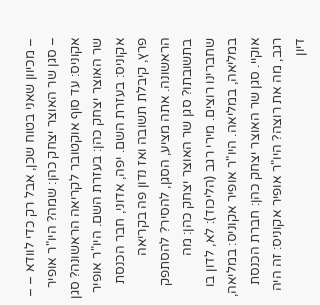– מכיוון שאני בטוח שכן, אבל רק כדי לוודא – – – סגן שר האוצר יצחק כהן: שמה? היו"ר אופיר אקוניס: עד סוף אוקטובר לקריאה הראשונה? סגן שר האוצר יצחק כהן: בעזרת השם. היו"ר אופיר אקוניס: בעזרת השם. יפה, אדוני, חבר הכנסת פרץ, קיבלת תשובה ואז נדון פה בקריאה הראשונה. אתה מציע, הסגן, להסיר? להסתפק בתשובתו? סגן שר האוצר יצחק כהן: מה שחברינו רוצים. מירי רגב (הליכוד): לא, לדון בו במליאה, במליאה. היו"ר אופיר אקוניס: במליאה, אוקיי. סגן שר האוצר יצחק כהן: חברת הכנסת רגב, מה את רוצה? היו"ר אופיר אקוניס: זה היה דיון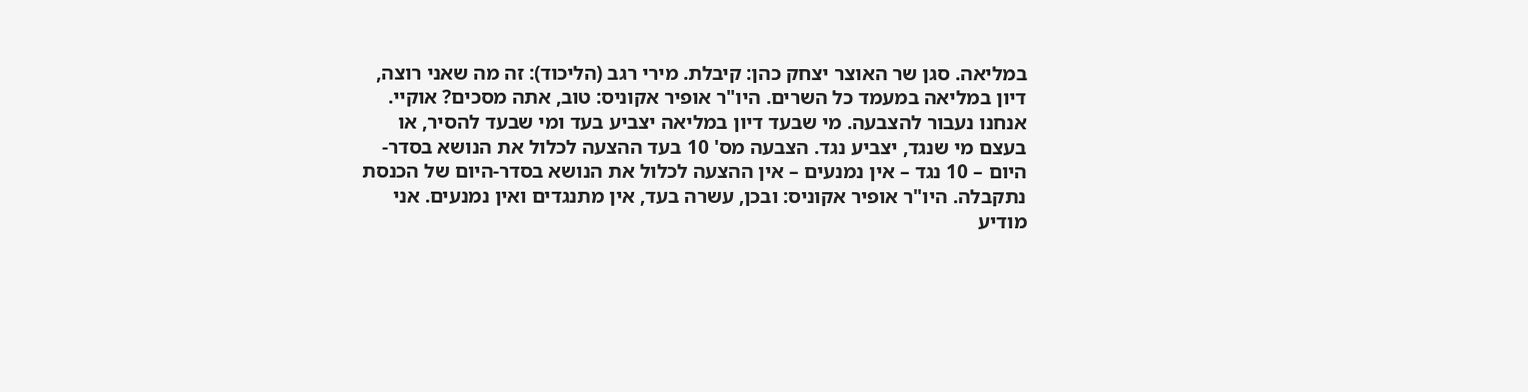במליאה. סגן שר האוצר יצחק כהן: קיבלת. מירי רגב (הליכוד): זה מה שאני רוצה, דיון במליאה במעמד כל השרים. היו"ר אופיר אקוניס: טוב, אתה מסכים? אוקיי. אנחנו נעבור להצבעה. מי שבעד דיון במליאה יצביע בעד ומי שבעד להסיר, או בעצם מי שנגד, יצביע נגד. הצבעה מס' 10 בעד ההצעה לכלול את הנושא בסדר-היום – 10 נגד – אין נמנעים – אין ההצעה לכלול את הנושא בסדר-היום של הכנסת נתקבלה. היו"ר אופיר אקוניס: ובכן, עשרה בעד, אין מתנגדים ואין נמנעים. אני מודיע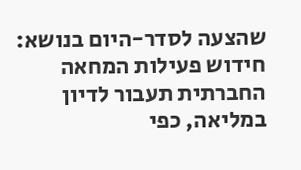שהצעה לסדר-היום בנושא: חידוש פעילות המחאה החברתית תעבור לדיון במליאה, כפי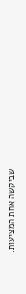שביקשה אחת המציעות.